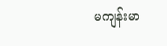မကျန်းမာ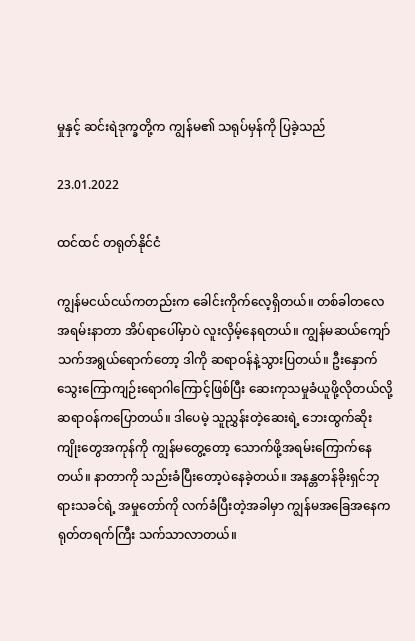မှုနှင့် ဆင်းရဲဒုက္ခတို့က ကျွန်မ၏ သရုပ်မှန်ကို ပြခဲ့သည်

23.01.2022

ထင်ထင် တရုတ်နိုင်ငံ

ကျွန်မငယ်ငယ်ကတည်းက ခေါင်းကိုက်လေ့ရှိတယ်။ တစ်ခါတလေ အရမ်းနာတာ အိပ်ရာပေါ်မှာပဲ လူးလှိမ့်နေရတယ်။ ကျွန်မဆယ်ကျော်သက်အရွယ်ရောက်တော့ ဒါကို ဆရာဝန်နဲ့သွားပြတယ်။ ဦးနှောက်သွေးကြောကျဉ်းရောဂါကြောင့်ဖြစ်ပြီး ဆေးကုသမှုခံယူဖို့လိုတယ်လို့ ဆရာဝန်ကပြောတယ်။ ဒါပေမဲ့ သူညွှန်းတဲ့ဆေးရဲ့ ဘေးထွက်ဆိုးကျိုးတွေအကုန်ကို ကျွန်မတွေ့တော့ သောက်ဖို့အရမ်းကြောက်နေတယ်။ နာတာကို သည်းခံပြီးတော့ပဲနေခဲ့တယ်။ အနန္တတန်ခိုးရှင်ဘုရားသခင်ရဲ့ အမှုတော်ကို လက်ခံပြီးတဲ့အခါမှာ ကျွန်မအခြေအနေက ရုတ်တရက်ကြီး သက်သာလာတယ်။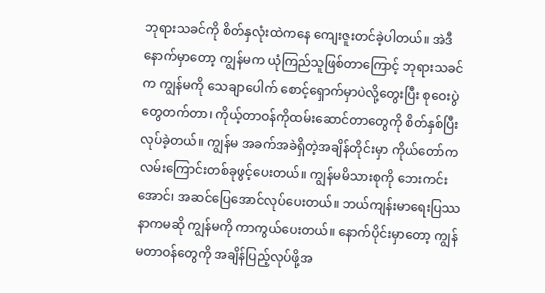ဘုရားသခင်ကို စိတ်နှလုံးထဲကနေ ကျေးဇူးတင်ခဲ့ပါတယ်။ အဲဒီနောက်မှာတော့ ကျွန်မက ယုံကြည်သူဖြစ်တာကြောင့် ဘုရားသခင်က ကျွန်မကို သေချာပေါက် စောင့်ရှောက်မှာပဲလို့တွေးပြီး စုဝေးပွဲတွေတက်တာ၊ ကိုယ့်တာဝန်ကိုထမ်းဆောင်တာတွေကို စိတ်နှစ်ပြီးလုပ်ခဲ့တယ်။ ကျွန်မ အခက်အခဲရှိတဲ့အချိန်တိုင်းမှာ ကိုယ်တော်က လမ်းကြောင်းတစ်ခုဖွင့်ပေးတယ်။ ကျွန်မမိသားစုကို ဘေးကင်းအောင်၊ အဆင်ပြေအောင်လုပ်ပေးတယ်။ ဘယ်ကျန်းမာရေးပြဿနာကမဆို ကျွန်မကို ကာကွယ်ပေးတယ်။ နောက်ပိုင်းမှာတော့ ကျွန်မတာဝန်တွေကို အချိန်ပြည့်လုပ်ဖို့အ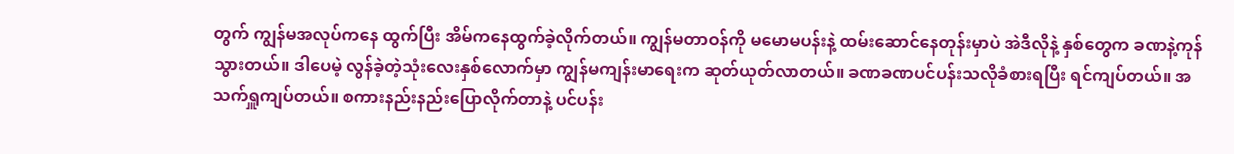တွက် ကျွန်မအလုပ်ကနေ ထွက်ပြီး အိမ်ကနေထွက်ခဲ့လိုက်တယ်။ ကျွန်မတာဝန်ကို မမောမပန်းနဲ့ ထမ်းဆောင်နေတုန်းမှာပဲ အဲဒီလိုနဲ့ နှစ်တွေက ခဏနဲ့ကုန်သွားတယ်။ ဒါပေမဲ့ လွန်ခဲ့တဲ့သုံးလေးနှစ်လောက်မှာ ကျွန်မကျန်းမာရေးက ဆုတ်ယုတ်လာတယ်။ ခဏခဏပင်ပန်းသလိုခံစားရပြီး ရင်ကျပ်တယ်။ အသက်ရှူကျပ်တယ်။ စကားနည်းနည်းပြောလိုက်တာနဲ့ ပင်ပန်း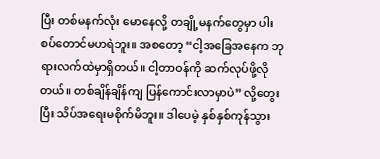ပြီး တစ်မနက်လုံး မောနေလို့ တချို့မနက်တွေမှာ ပါးစပ်တောင်မဟရဲဘူး။ အစတော့ “ငါ့အခြေအနေက ဘုရားလက်ထဲမှာရှိတယ်။ ငါ့တာဝန်ကို ဆက်လုပ်ဖို့လိုတယ်။ တစ်ချိန်ချိန်ကျ ပြန်ကောင်းလာမှာပဲ” လို့တွေးပြီး သိပ်အရေးမစိုက်မိဘူး။ ဒါပေမဲ့ နှစ်နှစ်ကုန်သွား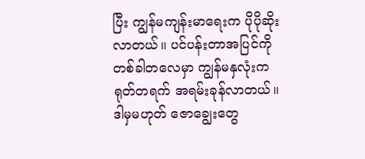ပြီး ကျွန်မကျန်းမာရေးက ပိုပိုဆိုးလာတယ်။ ပင်ပန်းတာအပြင်ကို တစ်ခါတလေမှာ ကျွန်မနှလုံးက ရုတ်တရက် အရမ်းခုန်လာတယ်။ ဒါမှမဟုတ် ဇောချွေးတွေ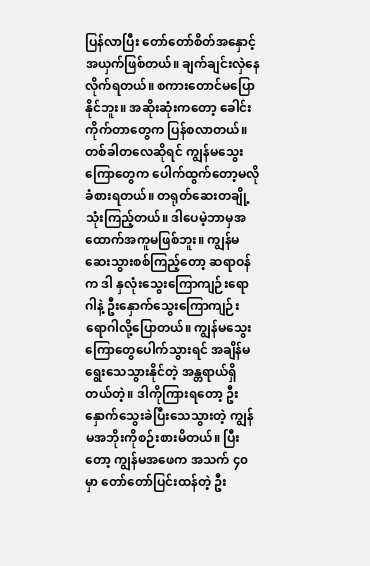ပြန်လာပြီး တော်တော်စိတ်အနှောင့်အယှက်ဖြစ်တယ်။ ချက်ချင်းလှဲနေလိုက်ရတယ်။ စကားတောင်မပြောနိုင်ဘူး။ အဆိုးဆုံးကတော့ ခေါင်းကိုက်တာတွေက ပြန်စလာတယ်။ တစ်ခါတလေဆိုရင် ကျွန်မသွေးကြောတွေက ပေါက်ထွက်တော့မလိုခံစားရတယ်။ တရုတ်ဆေးတချို့သုံးကြည့်တယ်။ ဒါပေမဲ့ဘာမှအထောက်အကူမဖြစ်ဘူး။ ကျွန်မ ဆေးသွားစစ်ကြည့်တော့ ဆရာဝန်က ဒါ နှလုံးသွေးကြောကျဉ်းရောဂါနဲ့ ဦးနှောက်သွေးကြောကျဉ်းရောဂါလို့ပြောတယ်။ ကျွန်မသွေးကြောတွေပေါက်သွားရင် အချိန်မရွေးသေသွားနိုင်တဲ့ အန္တရာယ်ရှိတယ်တဲ့။ ဒါကိုကြားရတော့ ဦးနှောက်သွေးခဲပြီးသေသွားတဲ့ ကျွန်မအဘိုးကိုစဉ်းစားမိတယ်။ ပြီးတော့ ကျွန်မအဖေက အသက် ၄၀ မှာ တော်တော်ပြင်းထန်တဲ့ ဦး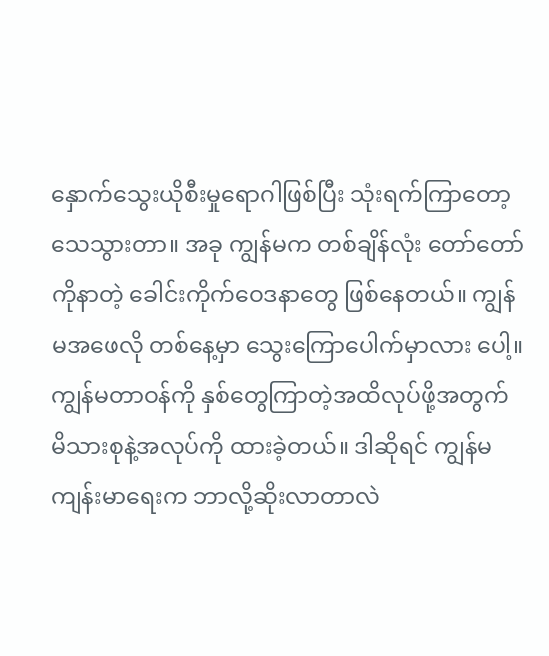နှောက်သွေးယိုစီးမှုရောဂါဖြစ်ပြီး သုံးရက်ကြာတော့ သေသွားတာ။ အခု ကျွန်မက တစ်ချိန်လုံး တော်တော်ကိုနာတဲ့ ခေါင်းကိုက်ဝေဒနာတွေ ဖြစ်နေတယ်။ ကျွန်မအဖေလို တစ်နေ့မှာ သွေးကြောပေါက်မှာလား ပေါ့။ ကျွန်မတာဝန်ကို နှစ်တွေကြာတဲ့အထိလုပ်ဖို့အတွက် မိသားစုနဲ့အလုပ်ကို ထားခဲ့တယ်။ ဒါဆိုရင် ကျွန်မ ကျန်းမာရေးက ဘာလို့ဆိုးလာတာလဲ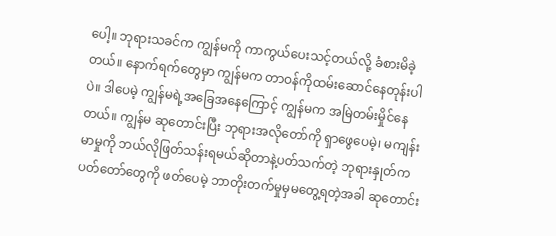ပေါ့။ ဘုရားသခင်က ကျွန်မကို ကာကွယ်ပေးသင့်တယ်လို့ ခံစားမိခဲ့တယ်။ နောက်ရက်တွေမှာ ကျွန်မက တာဝန်ကိုထမ်းဆောင်နေတုန်းပါပဲ။ ဒါပေမဲ့ ကျွန်မရဲ့အခြေအနေကြောင့် ကျွန်မက အမြဲတမ်းမှိုင်နေတယ်။ ကျွန်မ ဆုတောင်းပြီး ဘုရားအလိုတော်ကို ရှာဖွေပေမဲ့၊ မကျန်းမာမှုကို ဘယ်လိုဖြတ်သန်းရမယ်ဆိုတာနဲ့ပတ်သက်တဲ့ ဘုရားနှုတ်ကပတ်တော်တွေကို ဖတ်ပေမဲ့ ဘာတိုးတက်မှုမှမတွေ့ရတဲ့အခါ ဆုတောင်း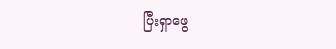ပြီးရှာဖွေ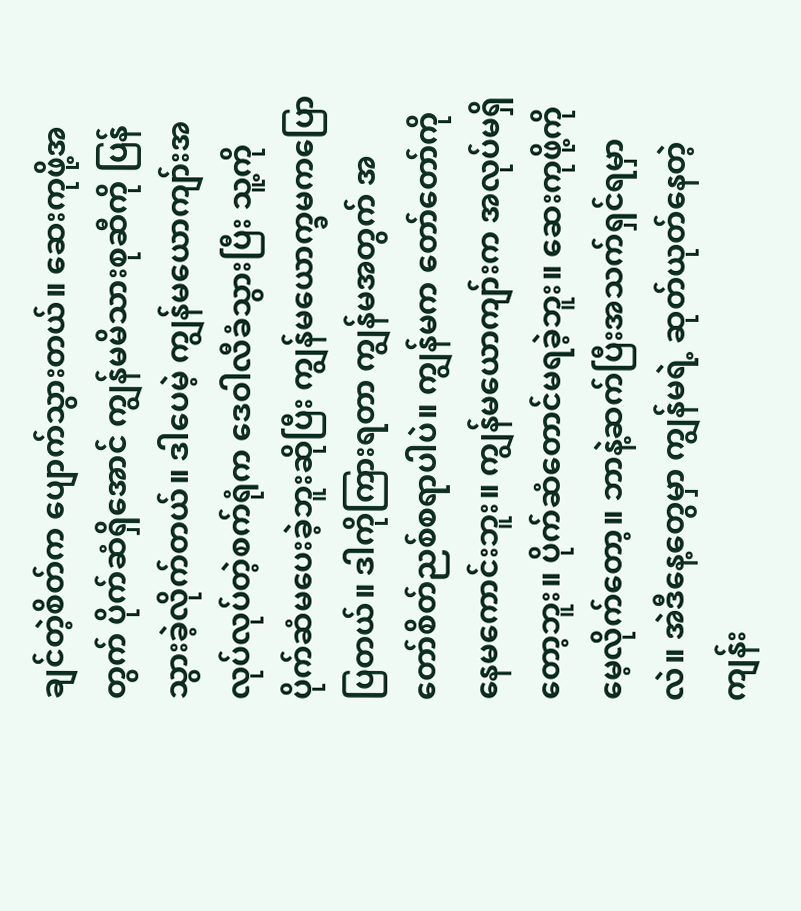ချင်တဲ့စိတ်က ပျောက်သွားတယ်။ ဆေးကုဖို့အတွက် ပိုက်ဆံရှိအောင် ကျွန်မမိသားစုဆီကို ပြန်သွားခဲ့လိုက်တယ်။ ဒါပေမဲ့ ကျွန်မယောကျာ်းအလုပ်လုပ်တဲ့စက်ရုံက ဒေဝါလီခံသွားပြီး သူ့ကိုပိုက်ဆံမပေးခဲ့ဘူးဆိုပြီး ကျွန်မယောက္ခမကပြောပြတယ်။ ဒါကိုကြားရတာ ကျွန်မအတွက် အတော်စိတ်ညစ်စရာပါပဲ။ ကျွန်မက တော်တော်ကိုနေမကောင်းဘူး။ ကျွန်မယောကျာ်းက အလုပ်မရှိတော့ဘူး။ ပိုက်ဆံတောင်မရခဲ့ဘူး။ ဆေးကုဖို့ကို မေ့လိုက်တော့။ ဘာနဲ့ဆက်ပြီးအသက်ရှင်ရမှာလဲ။ အဲဒီနေ့တွေမှာ ကျွန်မရဲ့ ဆုတ်ယုတ်နေတဲ့ကျန်း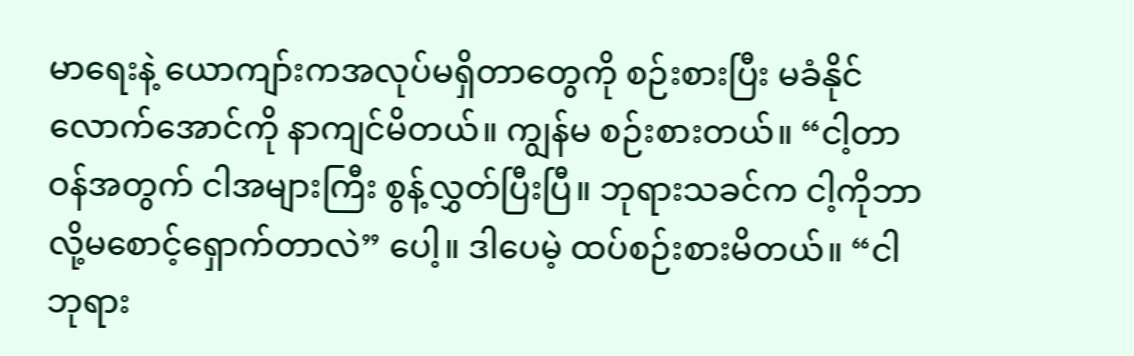မာရေးနဲ့ ယောကျာ်းကအလုပ်မရှိတာတွေကို စဉ်းစားပြီး မခံနိုင်လောက်အောင်ကို နာကျင်မိတယ်။ ကျွန်မ စဉ်းစားတယ်။ “ငါ့တာဝန်အတွက် ငါအများကြီး စွန့်လွှတ်ပြီးပြီ။ ဘုရားသခင်က ငါ့ကိုဘာလို့မစောင့်ရှောက်တာလဲ” ပေါ့။ ဒါပေမဲ့ ထပ်စဉ်းစားမိတယ်။ “ငါ ဘုရား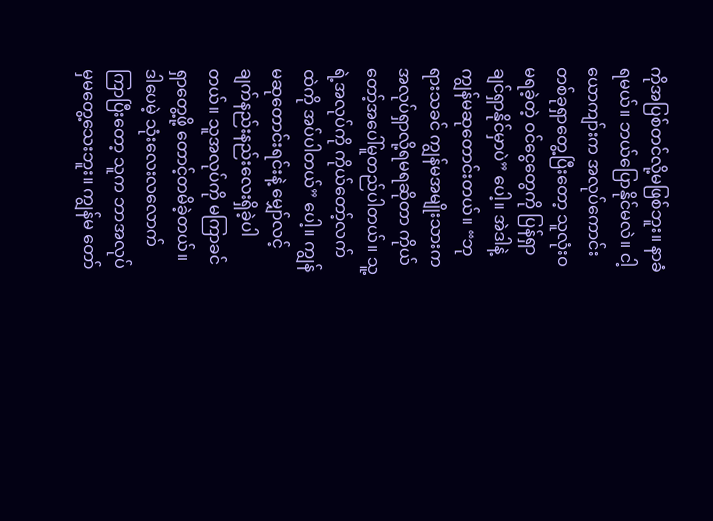ကိုအပြစ်တင်လို့မဖြစ်ဘူး။ နာခံရမယ်။ ဘယ်ပြောနိုင်မလဲ။ ငါ့ယောကျာ်းက အလုပ်ကောင်းတစ်ခုရှာတွေ့ပြီးတော့ သူလုံးဝမရခဲ့တဲ့ ဝင်ငွေတွေကို ပြန်ရှာချင်ရှာနိုင်မှာပဲ” ပေါ့။ အဲဒါနဲ့ ကျွန်မဆုတောင်းတယ်။ “ဘုရားသခင် ကျွန်မအမျိုးသားက အလုပ်ရှာလို့ရမရဆိုတာ ကိုယ်တော့်အပေါ်မူတည်ပါတယ်။ သူ့ရဲ့အလုပ်ကို ကိုယ်တော့်လက်ထဲကို အပ်ပါတယ်” ပေါ့။ ကျွန်မဆုတောင်းရင်းနဲ့ မျှော်လင့်ချက်နည်းနည်းလေးရှိခဲ့ပါတယ်။ သူအလုပ်ကို မကြာခင်ရှာတွေ့ဖို့ တောင့်တမိခဲ့တယ်။ ဒါပေမဲ့ သုံးလေးလလောက်ကြာပြီးတော့ သူက ဘာအလုပ်မှမတွေ့သေးဘူး။ ကျွန်မ တော်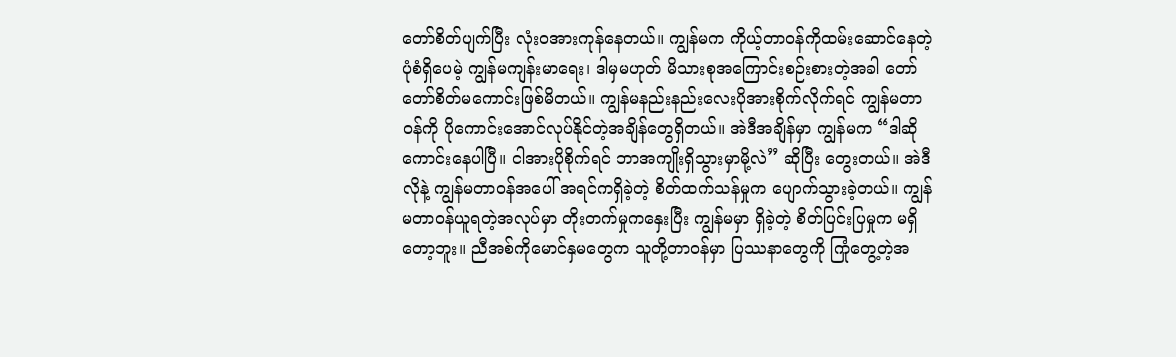တော်စိတ်ပျက်ပြီး လုံးဝအားကုန်နေတယ်။ ကျွန်မက ကိုယ့်တာဝန်ကိုထမ်းဆောင်နေတဲ့ပုံစံရှိပေမဲ့ ကျွန်မကျန်းမာရေး၊ ဒါမှမဟုတ် မိသားစုအကြောင်းစဉ်းစားတဲ့အခါ တော်တော်စိတ်မကောင်းဖြစ်မိတယ်။ ကျွန်မနည်းနည်းလေးပိုအားစိုက်လိုက်ရင် ကျွန်မတာဝန်ကို ပိုကောင်းအောင်လုပ်နိုင်တဲ့အချိန်တွေရှိတယ်။ အဲဒီအချိန်မှာ ကျွန်မက “ဒါဆို ကောင်းနေပါပြီ။ ငါအားပိုစိုက်ရင် ဘာအကျိုးရှိသွားမှာမို့လဲ” ဆိုပြီး တွေးတယ်။ အဲဒီလိုနဲ့ ကျွန်မတာဝန်အပေါ် အရင်ကရှိခဲ့တဲ့ စိတ်ထက်သန်မှုက ပျောက်သွားခဲ့တယ်။ ကျွန်မတာဝန်ယူရတဲ့အလုပ်မှာ တိုးတက်မှုကနှေးပြီး ကျွန်မမှာ ရှိခဲ့တဲ့ စိတ်ပြင်းပြမှုက မရှိတော့ဘူး။ ညီအစ်ကိုမောင်နှမတွေက သူတို့တာဝန်မှာ ပြဿနာတွေကို ကြုံတွေ့တဲ့အ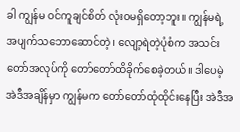ခါ ကျွန်မ ဝင်ကူချင်စိတ် လုံးဝမရှိတော့ဘူး။ ကျွန်မရဲ့ အပျက်သဘောဆောင်တဲ့၊ လျော့ရဲတဲ့ပုံစံက အသင်းတော်အလုပ်ကို တော်တော်ထိခိုက်စေခဲ့တယ်။ ဒါပေမဲ့ အဲဒီအချိန်မှာ ကျွန်မက တော်တော်ထုံထိုင်းနေပြီး အဲဒီအ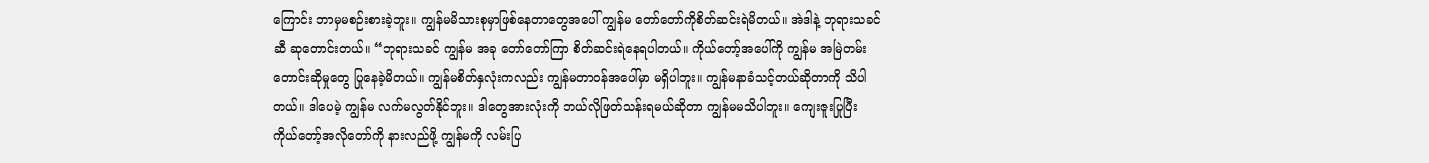ကြောင်း ဘာမှမစဉ်းစားခဲ့ဘူး။ ကျွန်မမိသားစုမှာဖြစ်နေတာတွေအပေါ် ကျွန်မ တော်တော်ကိုစိတ်ဆင်းရဲမိတယ်။ အဲဒါနဲ့ ဘုရားသခင်ဆီ ဆုတောင်းတယ်။ “ဘုရားသခင် ကျွန်မ အခု တော်တော်ကြာ စိတ်ဆင်းရဲနေရပါတယ်။ ကိုယ်တော့်အပေါ်ကို ကျွန်မ အမြဲတမ်းတောင်းဆိုမှုတွေ ပြုနေခဲ့မိတယ်။ ကျွန်မစိတ်နှလုံးကလည်း ကျွန်မတာဝန်အပေါ်မှာ မရှိပါဘူး။ ကျွန်မနာခံသင့်တယ်ဆိုတာကို သိပါတယ်။ ဒါပေမဲ့ ကျွန်မ လက်မလွတ်နိုင်ဘူး။ ဒါတွေအားလုံးကို ဘယ်လိုဖြတ်သန်းရမယ်ဆိုတာ ကျွန်မမသိပါဘူး။ ကျေးဇူးပြုပြီး ကိုယ်တော့်အလိုတော်ကို နားလည်ဖို့ ကျွန်မကို လမ်းပြ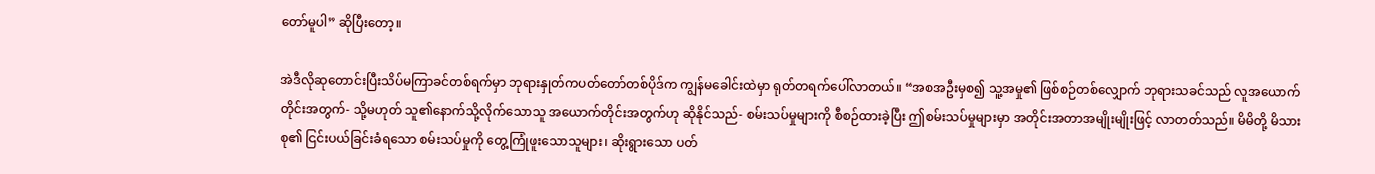တော်မူပါ” ဆိုပြီးတော့။

အဲဒီလိုဆုတောင်းပြီးသိပ်မကြာခင်တစ်ရက်မှာ ဘုရားနှုတ်ကပတ်တော်တစ်ပိုဒ်က ကျွန်မခေါင်းထဲမှာ ရုတ်တရက်ပေါ်လာတယ်။ “အစအဦးမှစ၍ သူ့အမှု၏ ဖြစ်စဉ်တစ်လျှောက် ဘုရားသခင်သည် လူအယောက်တိုင်းအတွက်- သို့မဟုတ် သူ၏နောက်သို့လိုက်သောသူ အယောက်တိုင်းအတွက်ဟု ဆိုနိုင်သည်- စမ်းသပ်မှုများကို စီစဉ်ထားခဲ့ပြီး ဤစမ်းသပ်မှုများမှာ အတိုင်းအတာအမျိုးမျိုးဖြင့် လာတတ်သည်။ မိမိတို့ မိသားစု၏ ငြင်းပယ်ခြင်းခံရသော စမ်းသပ်မှုကို တွေ့ကြုံဖူးသောသူများ၊ ဆိုးရွားသော ပတ်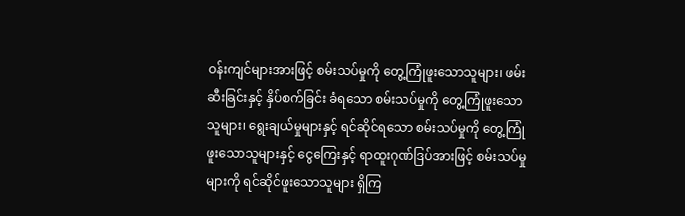ဝန်းကျင်များအားဖြင့် စမ်းသပ်မှုကို တွေ့ကြုံဖူးသောသူများ၊ ဖမ်းဆီးခြင်းနှင့် နှိပ်စက်ခြင်း ခံရသော စမ်းသပ်မှုကို တွေ့ကြုံဖူးသောသူများ၊ ရွေးချယ်မှုများနှင့် ရင်ဆိုင်ရသော စမ်းသပ်မှုကို တွေ့ကြုံဖူးသောသူများနှင့် ငွေကြေးနှင့် ရာထူးဂုဏ်ဒြပ်အားဖြင့် စမ်းသပ်မှုများကို ရင်ဆိုင်ဖူးသောသူများ ရှိကြ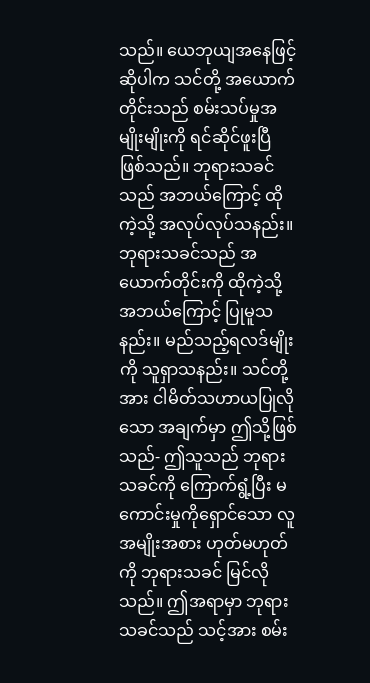သည်။ ယေဘုယျအနေဖြင့် ဆိုပါက သင်တို့ အယောက်တိုင်းသည် စမ်းသပ်မှုအမျိုးမျိုးကို ရင်ဆိုင်ဖူးပြီ ဖြစ်သည်။ ဘုရားသခင်သည် အဘယ်ကြောင့် ထိုကဲ့သို့ အလုပ်လုပ်သနည်း။ ဘုရားသခင်သည် အယောက်တိုင်းကို ထိုကဲ့သို့ အဘယ်ကြောင့် ပြုမူသနည်း။ မည်သည့်ရလဒ်မျိုးကို သူရှာသနည်း။ သင်တို့အား ငါမိတ်သဟာယပြုလိုသော အချက်မှာ ဤသို့ဖြစ်သည်- ဤသူသည် ဘုရားသခင်ကို ကြောက်ရွံ့ပြီး မကောင်းမှုကိုရှောင်သော လူအမျိုးအစား ဟုတ်မဟုတ်ကို ဘုရားသခင် မြင်လိုသည်။ ဤအရာမှာ ဘုရားသခင်သည် သင့်အား စမ်း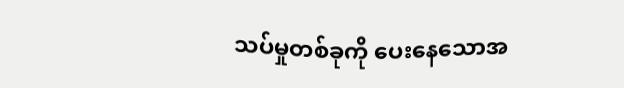သပ်မှုတစ်ခုကို ပေးနေသောအ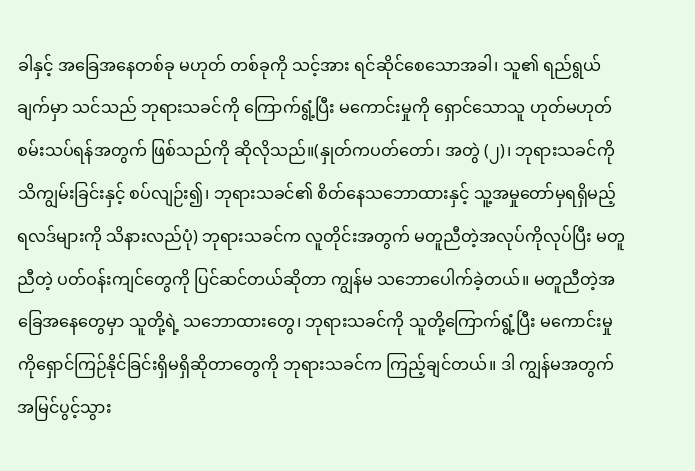ခါနှင့် အခြေအနေတစ်ခု မဟုတ် တစ်ခုကို သင့်အား ရင်ဆိုင်စေသောအခါ၊ သူ၏ ရည်ရွယ်ချက်မှာ သင်သည် ဘုရားသခင်ကို ကြောက်ရွံ့ပြီး မကောင်းမှုကို ရှောင်သောသူ ဟုတ်မဟုတ် စမ်းသပ်ရန်အတွက် ဖြစ်သည်ကို ဆိုလိုသည်။(နှုတ်ကပတ်တော်၊ အတွဲ (၂)၊ ဘုရားသခင်ကို သိကျွမ်းခြင်းနှင့် စပ်လျဉ်း၍၊ ဘုရားသခင်၏ စိတ်နေသဘောထားနှင့် သူ့အမှုတော်မှရရှိမည့် ရလဒ်များကို သိနားလည်ပုံ) ဘုရားသခင်က လူတိုင်းအတွက် မတူညီတဲ့အလုပ်ကိုလုပ်ပြီး မတူညီတဲ့ ပတ်ဝန်းကျင်တွေကို ပြင်ဆင်တယ်ဆိုတာ ကျွန်မ သဘောပေါက်ခဲ့တယ်။ မတူညီတဲ့အခြေအနေတွေမှာ သူတို့ရဲ့ သဘောထားတွေ၊ ဘုရားသခင်ကို သူတို့ကြောက်ရွံ့ပြီး မကောင်းမှုကိုရှောင်ကြဉ်နိုင်ခြင်းရှိမရှိဆိုတာတွေကို ဘုရားသခင်က ကြည့်ချင်တယ်။ ဒါ ကျွန်မအတွက် အမြင်ပွင့်သွား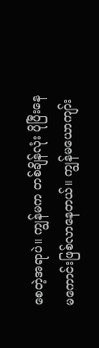စေတဲ့အရာပဲ။ ကျွန်မက တစ်ချိန်လုံး ပိုပြီးနေမကောင်းဖြစ်လာနေတယ်။ ကျွန်မယောကျာ်း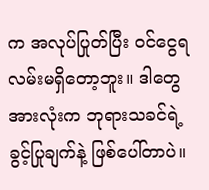က အလုပ်ပြုတ်ပြီး ဝင်ငွေရလမ်းမရှိတော့ဘူး။ ဒါတွေအားလုံးက ဘုရားသခင်ရဲ့ ခွင့်ပြုချက်နဲ့ ဖြစ်ပေါ်တာပဲ။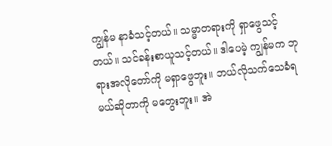ကျွန်မ နာခံသင့်တယ်။ သမ္မာတရားကို ရှာဖွေသင့်တယ်။ သင်ခန်းစာယူသင့်တယ်။ ဒါပေမဲ့ ကျွန်မက ဘုရားအလိုတော်ကို မရှာဖွေဘူး။ ဘယ်လိုသက်သေခံရမယ်ဆိုတာကို မတွေးဘူး။ အဲ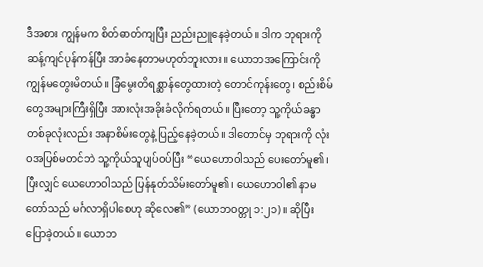ဒီအစား ကျွန်မက စိတ်ဓာတ်ကျပြီး ညည်းညူနေခဲ့တယ်။ ဒါက ဘုရားကိုဆန့်ကျင်ပုန်ကန်ပြီး အာခံနေတာမဟုတ်ဘူးလား။ ယောဘအကြောင်းကို ကျွန်မတွေးမိတယ်။ ခြံမွေးတိရစ္ဆာန်တွေထားတဲ့ တောင်ကုန်းတွေ၊ စည်းစိမ်တွေအများကြီးရှိပြီး အားလုံးအခိုးခံလိုက်ရတယ်။ ပြီးတော့ သူ့ကိုယ်ခန္ဓာတစ်ခုလုံးလည်း အနာစိမ်းတွေနဲ့ ပြည့်နေခဲ့တယ်။ ဒါတောင်မှ ဘုရားကို လုံးဝအပြစ်မတင်ဘဲ သူ့ကိုယ်သူပျပ်ဝပ်ပြီး “ယေဟောဝါသည် ပေးတော်မူ၏၊ ပြီးလျှင် ယေဟောဝါသည် ပြန်နုတ်သိမ်းတော်မူ၏၊ ယေဟောဝါ၏ နာမတော်သည် မင်္ဂလာရှိပါစေဟု ဆိုလေ၏” (ယောဘဝတ္တု ၁:၂၁)။ ဆိုပြီး ပြောခဲ့တယ်။ ယောဘ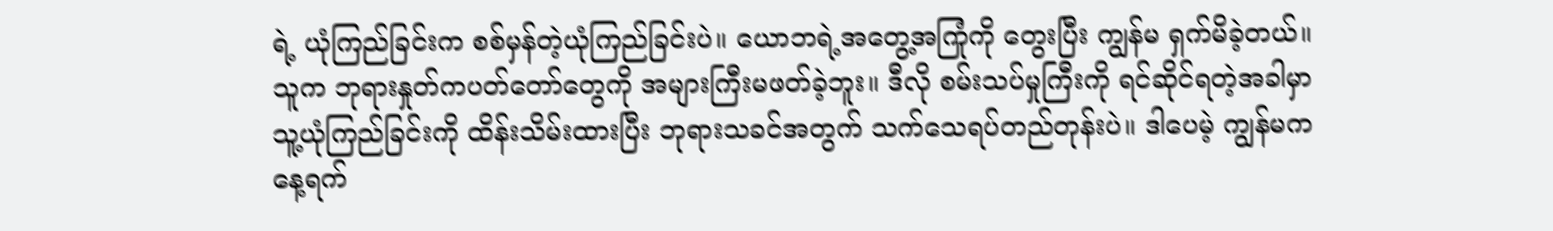ရဲ့ ယုံကြည်ခြင်းက စစ်မှန်တဲ့ယုံကြည်ခြင်းပဲ။ ယောဘရဲ့အတွေ့အကြုံကို တွေးပြီး ကျွန်မ ရှက်မိခဲ့တယ်။ သူက ဘုရားနှုတ်ကပတ်တော်တွေကို အများကြီးမဖတ်ခဲ့ဘူး။ ဒီလို စမ်းသပ်မှုကြီးကို ရင်ဆိုင်ရတဲ့အခါမှာ သူ့ယုံကြည်ခြင်းကို ထိန်းသိမ်းထားပြီး ဘုရားသခင်အတွက် သက်သေရပ်တည်တုန်းပဲ။ ဒါပေမဲ့ ကျွန်မက နေ့ရက်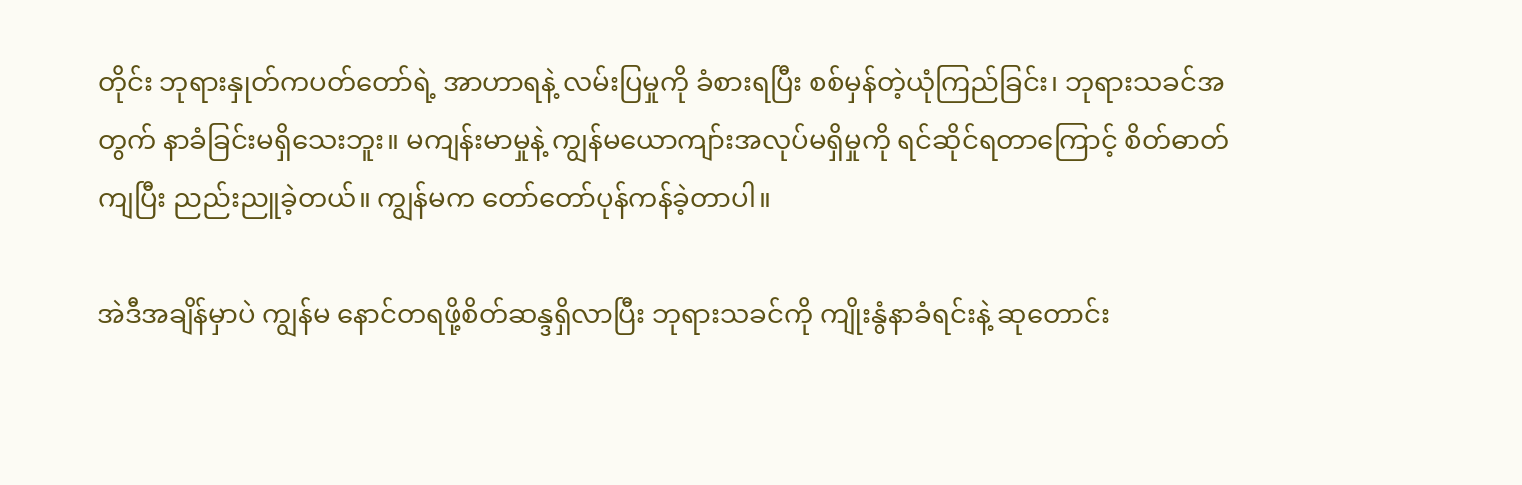တိုင်း ဘုရားနှုတ်ကပတ်တော်ရဲ့ အာဟာရနဲ့ လမ်းပြမှုကို ခံစားရပြီး စစ်မှန်တဲ့ယုံကြည်ခြင်း၊ ဘုရားသခင်အတွက် နာခံခြင်းမရှိသေးဘူး။ မကျန်းမာမှုနဲ့ ကျွန်မယောကျာ်းအလုပ်မရှိမှုကို ရင်ဆိုင်ရတာကြောင့် စိတ်ဓာတ်ကျပြီး ညည်းညူခဲ့တယ်။ ကျွန်မက တော်တော်ပုန်ကန်ခဲ့တာပါ။

အဲဒီအချိန်မှာပဲ ကျွန်မ နောင်တရဖို့စိတ်ဆန္ဒရှိလာပြီး ဘုရားသခင်ကို ကျိုးနွံနာခံရင်းနဲ့ ဆုတောင်း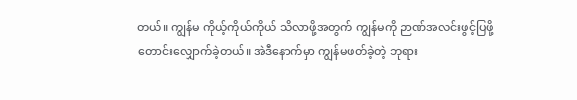တယ်။ ကျွန်မ ကိုယ့်ကိုယ်ကိုယ် သိလာဖို့အတွက် ကျွန်မကို ဉာဏ်အလင်းဖွင့်ပြဖို့ တောင်းလျှောက်ခဲ့တယ်။ အဲဒီနောက်မှာ ကျွန်မဖတ်ခဲ့တဲ့ ဘုရား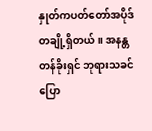နှုတ်ကပတ်တော်အပိုဒ်တချို့ရှိတယ်။ အနန္တတန်ခိုးရှင် ဘုရားသခင် ပြော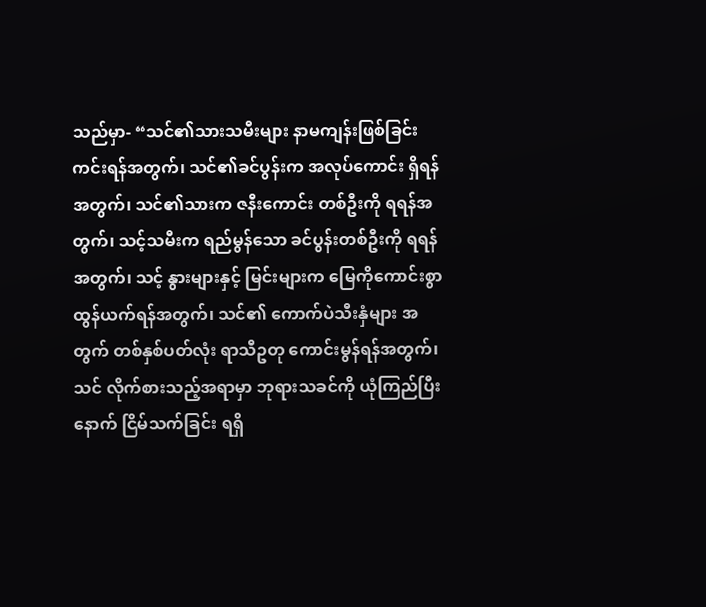သည်မှာ- “သင်၏သားသမီးများ နာမကျန်းဖြစ်ခြင်း ကင်းရန်အတွက်၊ သင်၏ခင်ပွန်းက အလုပ်ကောင်း ရှိရန်အတွက်၊ သင်၏သားက ဇနီးကောင်း တစ်ဦးကို ရရန်အတွက်၊ သင့်သမီးက ရည်မွန်သော ခင်ပွန်းတစ်ဦးကို ရရန်အတွက်၊ သင့် နွားများနှင့် မြင်းများက မြေကိုကောင်းစွာ ထွန်ယက်ရန်အတွက်၊ သင်၏ ကောက်ပဲသီးနှံများ အတွက် တစ်နှစ်ပတ်လုံး ရာသီဥတု ကောင်းမွန်ရန်အတွက်၊ သင် လိုက်စားသည့်အရာမှာ ဘုရားသခင်ကို ယုံကြည်ပြီးနောက် ငြိမ်သက်ခြင်း ရရှိ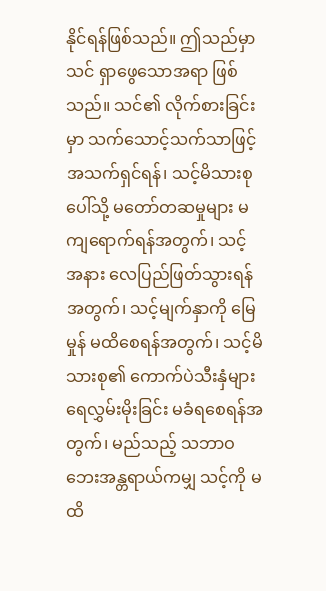နိုင်ရန်ဖြစ်သည်။ ဤသည်မှာ သင် ရှာဖွေသောအရာ ဖြစ်သည်။ သင်၏ လိုက်စားခြင်းမှာ သက်သောင့်သက်သာဖြင့် အသက်ရှင်ရန်၊ သင့်မိသားစုပေါ်သို့ မတော်တဆမှုများ မကျရောက်ရန်အတွက်၊ သင့်အနား လေပြည်ဖြတ်သွားရန်အတွက်၊ သင့်မျက်နှာကို မြေမှုန် မထိစေရန်အတွက်၊ သင့်မိသားစု၏ ကောက်ပဲသီးနှံများ ရေလွှမ်းမိုးခြင်း မခံရစေရန်အတွက်၊ မည်သည့် သဘာဝဘေးအန္တရာယ်ကမျှ သင့်ကို မထိ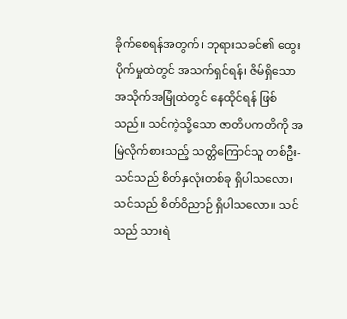ခိုက်စေရန်အတွက်၊ ဘုရားသခင်၏ ထွေးပိုက်မှုထဲတွင် အသက်ရှင်ရန်၊ ဇိမ်ရှိသော အသိုက်အမြုံထဲတွင် နေထိုင်ရန် ဖြစ်သည်။ သင်ကဲ့သို့သော ဇာတိပကတိကို အမြဲလိုက်စားသည့် သတ္တိကြောင်သူ တစ်ဦး- သင်သည် စိတ်နှလုံးတစ်ခု ရှိပါသလော၊ သင်သည် စိတ်ဝိညာဉ် ရှိပါသလော။ သင်သည် သားရဲ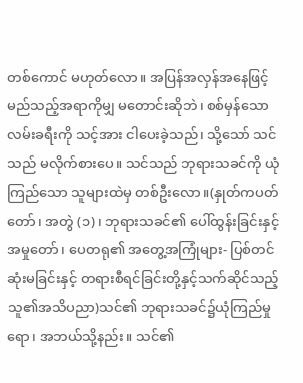တစ်ကောင် မဟုတ်လော။ အပြန်အလှန်အနေဖြင့် မည်သည့်အရာကိုမျှ မတောင်းဆိုဘဲ၊ စစ်မှန်သော လမ်းခရီးကို သင့်အား ငါပေးခဲ့သည်၊ သို့သော် သင်သည် မလိုက်စားပေ။ သင်သည် ဘုရားသခင်ကို ယုံကြည်သော သူများထဲမှ တစ်ဦးလော။(နှုတ်ကပတ်တော်၊ အတွဲ (၁)၊ ဘုရားသခင်၏ ပေါ်ထွန်းခြင်းနှင့် အမှုတော်၊ ပေတရု၏ အတွေ့အကြုံများ- ပြစ်တင်ဆုံးမခြင်းနှင့် တရားစီရင်ခြင်းတို့နှင့်သက်ဆိုင်သည့် သူ၏အသိပညာ)သင်၏ ဘုရားသခင်၌ယုံကြည်မှုရော၊ အဘယ်သို့နည်း။ သင်၏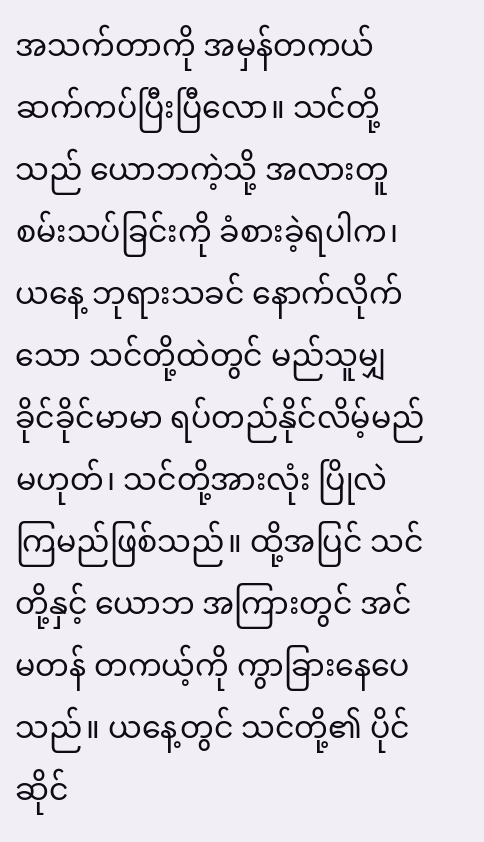အသက်တာကို အမှန်တကယ် ဆက်ကပ်ပြီးပြီလော။ သင်တို့သည် ယောဘကဲ့သို့ အလားတူ စမ်းသပ်ခြင်းကို ခံစားခဲ့ရပါက၊ ယနေ့ ဘုရားသခင် နောက်လိုက်သော သင်တို့ထဲတွင် မည်သူမျှ ခိုင်ခိုင်မာမာ ရပ်တည်နိုင်လိမ့်မည် မဟုတ်၊ သင်တို့အားလုံး ပြိုလဲကြမည်ဖြစ်သည်။ ထို့အပြင် သင်တို့နှင့် ယောဘ အကြားတွင် အင်မတန် တကယ့်ကို ကွာခြားနေပေသည်။ ယနေ့တွင် သင်တို့၏ ပိုင်ဆိုင်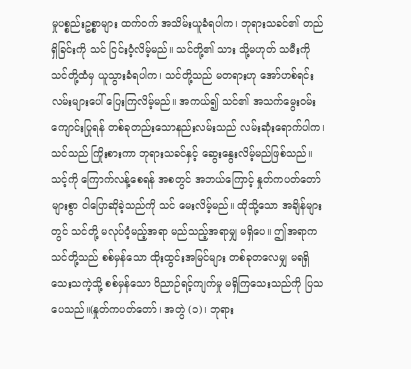မှုပစ္စည်းဥစ္စာများ ထက်ဝက် အသိမ်းယူခံရပါက၊ ဘုရားသခင်၏ တည်ရှိခြင်းကို သင် ငြင်းဝံ့လိမ့်မည်။ သင်တို့၏ သား သို့မဟုတ် သမီးကို သင်တို့ထံမှ ယူသွားခံရပါက၊ သင်တို့သည် မတရားဟု အော်ဟစ်ရင်း လမ်းများပေါ် ပြေးကြလိမ့်မည်။ အကယ်၍ သင်၏ အသက်မွေးဝမ်းကျောင်းပြုရန် တစ်ခုတည်းသောနည်းလမ်းသည် လမ်းဆုံးရောက်ပါက၊ သင်သည် ကြိုးစားကာ ဘုရားသခင်နှင့် ဆွေးနွေးလိမ့်မည်ဖြစ်သည်။ သင့်ကို ကြောက်လန့်စေရန် အစတွင် အဘယ်ကြောင့် နှုတ်ကပတ်တော်များစွာ ငါပြောဆိုခဲ့သည်ကို သင် မေးလိမ့်မည်။ ထိုသို့သော အချိန်များတွင် သင်တို့ မလုပ်ဝံ့မည့်အရာ မည်သည့်အရာမျှ မရှိပေ။ ဤအရာက သင်တို့သည် စစ်မှန်သော ထိုးထွင်းအမြင်များ တစ်ခုတလေမျှ မရရှိသေးသကဲ့သို့ စစ်မှန်သော ဝိညာဉ်ရင့်ကျက်မှု မရှိကြသေးသည်ကို ပြသပေသည်။(နှုတ်ကပတ်တော်၊ အတွဲ (၁)၊ ဘုရား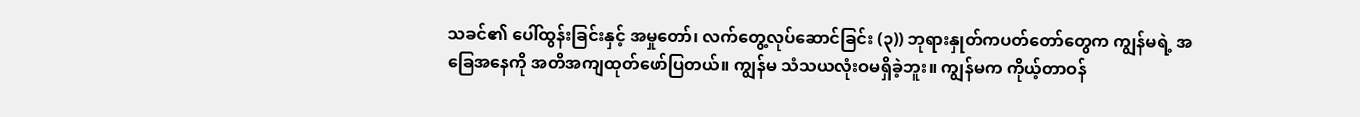သခင်၏ ပေါ်ထွန်းခြင်းနှင့် အမှုတော်၊ လက်တွေ့လုပ်ဆောင်ခြင်း (၃)) ဘုရားနှုတ်ကပတ်တော်တွေက ကျွန်မရဲ့ အခြေအနေကို အတိအကျထုတ်ဖော်ပြတယ်။ ကျွန်မ သံသယလုံးဝမရှိခဲ့ဘူး။ ကျွန်မက ကိုယ့်တာဝန်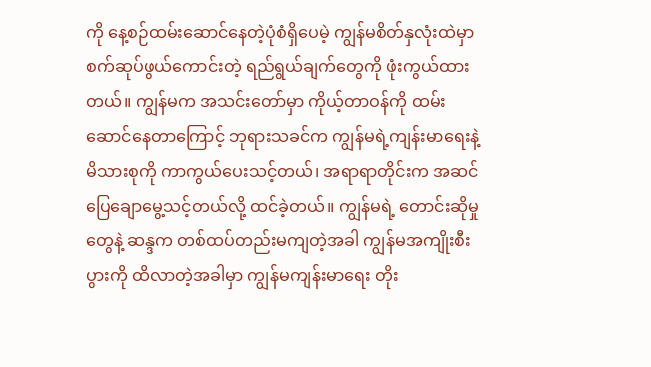ကို နေ့စဉ်ထမ်းဆောင်နေတဲ့ပုံစံရှိပေမဲ့ ကျွန်မစိတ်နှလုံးထဲမှာ စက်ဆုပ်ဖွယ်ကောင်းတဲ့ ရည်ရွယ်ချက်တွေကို ဖုံးကွယ်ထားတယ်။ ကျွန်မက အသင်းတော်မှာ ကိုယ့်တာဝန်ကို ထမ်းဆောင်နေတာကြောင့် ဘုရားသခင်က ကျွန်မရဲ့ကျန်းမာရေးနဲ့ မိသားစုကို ကာကွယ်ပေးသင့်တယ်၊ အရာရာတိုင်းက အဆင်ပြေချောမွေ့သင့်တယ်လို့ ထင်ခဲ့တယ်။ ကျွန်မရဲ့ တောင်းဆိုမှုတွေနဲ့ ဆန္ဒက တစ်ထပ်တည်းမကျတဲ့အခါ ကျွန်မအကျိုးစီးပွားကို ထိလာတဲ့အခါမှာ ကျွန်မကျန်းမာရေး တိုး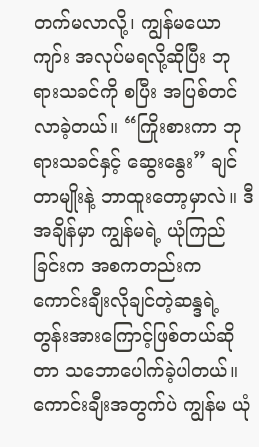တက်မလာလို့၊ ကျွန်မယောကျာ်း အလုပ်မရလို့ဆိုပြီး ဘုရားသခင်ကို စပြီး အပြစ်တင်လာခဲ့တယ်။ “ကြိုးစားကာ ဘုရားသခင်နှင့် ဆွေးနွေး” ချင်တာမျိုးနဲ့ ဘာထူးတော့မှာလဲ။ ဒီအချိန်မှာ ကျွန်မရဲ့ ယုံကြည်ခြင်းက အစကတည်းက ကောင်းချီးလိုချင်တဲ့ဆန္ဒရဲ့ တွန်းအားကြောင့်ဖြစ်တယ်ဆိုတာ သဘောပေါက်ခဲ့ပါတယ်။ ကောင်းချီးအတွက်ပဲ ကျွန်မ ယုံ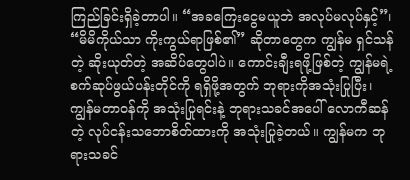ကြည်ခြင်းရှိခဲ့တာပါ။ “အခကြေးငွေမယူဘဲ အလုပ်မလုပ်နှင့်”၊ “မိမိကိုယ်သာ ကိုးကွယ်ရာဖြစ်၏” ဆိုတာတွေက ကျွန်မ ရှင်သန်တဲ့ ဆိုးယုတ်တဲ့ အဆိပ်တွေပါပဲ။ ကောင်းချီးရဖို့ဖြစ်တဲ့ ကျွန်မရဲ့ စက်ဆုပ်ဖွယ်ပန်းတိုင်ကို ရရှိဖို့အတွက် ဘုရားကိုအသုံးပြုပြီး၊ ကျွန်မတာဝန်ကို အသုံးပြုရင်းနဲ့ ဘုရားသခင်အပေါ် လောကီဆန်တဲ့ လုပ်ငန်းသဘောစိတ်ထားကို အသုံးပြုခဲ့တယ်။ ကျွန်မက ဘုရားသခင်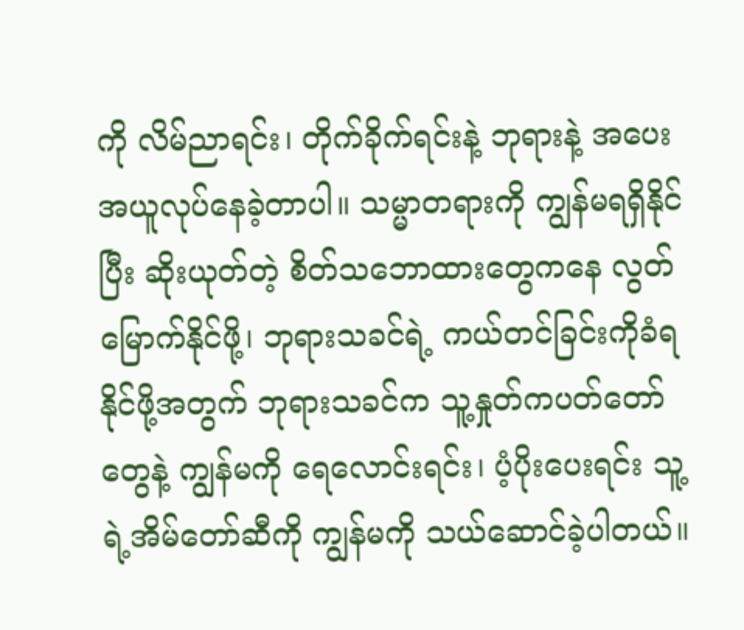ကို လိမ်ညာရင်း၊ တိုက်ခိုက်ရင်းနဲ့ ဘုရားနဲ့ အပေးအယူလုပ်နေခဲ့တာပါ။ သမ္မာတရားကို ကျွန်မရရှိနိုင်ပြီး ဆိုးယုတ်တဲ့ စိတ်သဘောထားတွေကနေ လွတ်မြောက်နိုင်ဖို့၊ ဘုရားသခင်ရဲ့ ကယ်တင်ခြင်းကိုခံရနိုင်ဖို့အတွက် ဘုရားသခင်က သူ့နှုတ်ကပတ်တော်တွေနဲ့ ကျွန်မကို ရေလောင်းရင်း၊ ပံ့ပိုးပေးရင်း သူ့ရဲ့အိမ်တော်ဆီကို ကျွန်မကို သယ်ဆောင်ခဲ့ပါတယ်။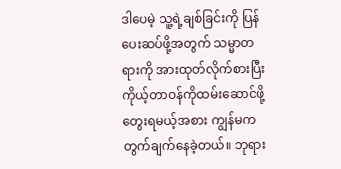ဒါပေမဲ့ သူ့ရဲ့ချစ်ခြင်းကို ပြန်ပေးဆပ်ဖို့အတွက် သမ္မာတရားကို အားထုတ်လိုက်စားပြီး ကိုယ့်တာဝန်ကိုထမ်းဆောင်ဖို့ တွေးရမယ့်အစား ကျွန်မက တွက်ချက်နေခဲ့တယ်။ ဘုရား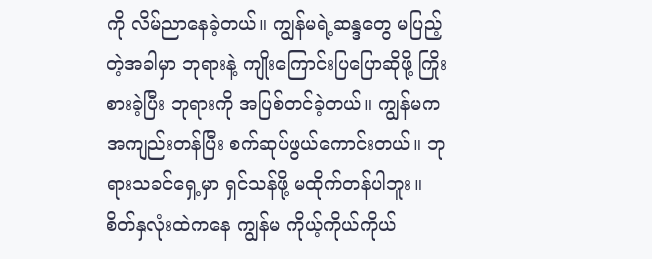ကို လိမ်ညာနေခဲ့တယ်။ ကျွန်မရဲ့ဆန္ဒတွေ မပြည့်တဲ့အခါမှာ ဘုရားနဲ့ ကျိုးကြောင်းပြပြောဆိုဖို့ ကြိုးစားခဲ့ပြီး ဘုရားကို အပြစ်တင်ခဲ့တယ်။ ကျွန်မက အကျည်းတန်ပြီး စက်ဆုပ်ဖွယ်ကောင်းတယ်။ ဘုရားသခင်ရှေ့မှာ ရှင်သန်ဖို့ မထိုက်တန်ပါဘူး။ စိတ်နှလုံးထဲကနေ ကျွန်မ ကိုယ့်ကိုယ်ကိုယ်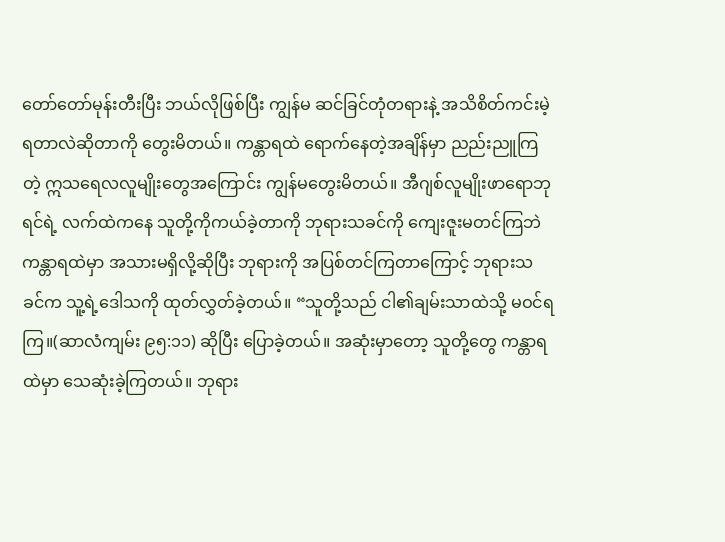တော်တော်မုန်းတီးပြီး ဘယ်လိုဖြစ်ပြီး ကျွန်မ ဆင်ခြင်တုံတရားနဲ့ အသိစိတ်ကင်းမဲ့ရတာလဲဆိုတာကို တွေးမိတယ်။ ကန္တာရထဲ ရောက်နေတဲ့အချိန်မှာ ညည်းညူကြတဲ့ ဣသရေလလူမျိုးတွေအကြောင်း ကျွန်မတွေးမိတယ်။ အီဂျစ်လူမျိုးဖာရောဘုရင်ရဲ့ လက်ထဲကနေ သူတို့ကိုကယ်ခဲ့တာကို ဘုရားသခင်ကို ကျေးဇူးမတင်ကြဘဲ ကန္တာရထဲမှာ အသားမရှိလို့ဆိုပြီး ဘုရားကို အပြစ်တင်ကြတာကြောင့် ဘုရားသခင်က သူ့ရဲ့ဒေါသကို ထုတ်လွှတ်ခဲ့တယ်။ “သူတို့သည် ငါ၏ချမ်းသာထဲသို့ မဝင်ရကြ။(ဆာလံကျမ်း ၉၅:၁၁) ဆိုပြီး ပြောခဲ့တယ်။ အဆုံးမှာတော့ သူတို့တွေ ကန္တာရထဲမှာ သေဆုံးခဲ့ကြတယ်။ ဘုရား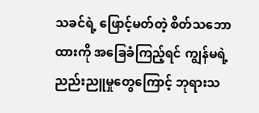သခင်ရဲ့ ဖြောင့်မတ်တဲ့ စိတ်သဘောထားကို အခြေခံကြည့်ရင် ကျွန်မရဲ့ ညည်းညူမှုတွေကြောင့် ဘုရားသ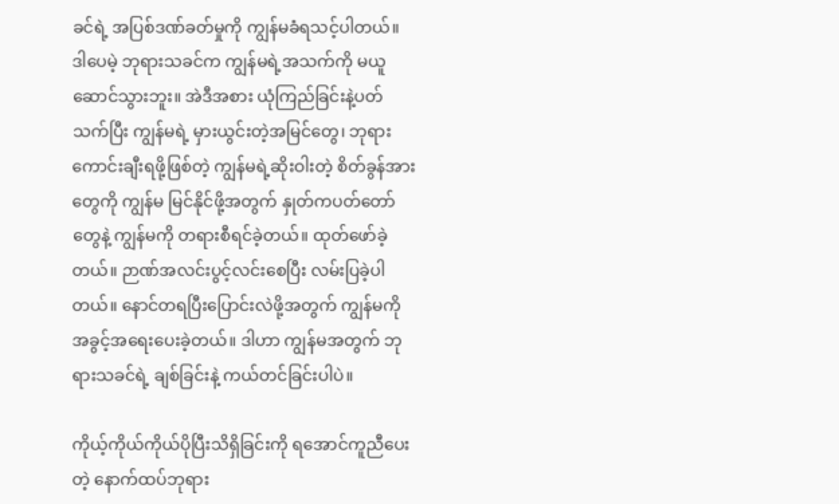ခင်ရဲ့ အပြစ်ဒဏ်ခတ်မှုကို ကျွန်မခံရသင့်ပါတယ်။ ဒါပေမဲ့ ဘုရားသခင်က ကျွန်မရဲ့အသက်ကို မယူဆောင်သွားဘူး။ အဲဒီအစား ယုံကြည်ခြင်းနဲ့ပတ်သက်ပြီး ကျွန်မရဲ့ မှားယွင်းတဲ့အမြင်တွေ၊ ဘုရားကောင်းချီးရဖို့ဖြစ်တဲ့ ကျွန်မရဲ့ဆိုးဝါးတဲ့ စိတ်ခွန်အားတွေကို ကျွန်မ မြင်နိုင်ဖို့အတွက် နှုတ်ကပတ်တော်တွေနဲ့ ကျွန်မကို တရားစီရင်ခဲ့တယ်။ ထုတ်ဖော်ခဲ့တယ်။ ဉာဏ်အလင်းပွင့်လင်းစေပြီး လမ်းပြခဲ့ပါတယ်။ နောင်တရပြီးပြောင်းလဲဖို့အတွက် ကျွန်မကို အခွင့်အရေးပေးခဲ့တယ်။ ဒါဟာ ကျွန်မအတွက် ဘုရားသခင်ရဲ့ ချစ်ခြင်းနဲ့ ကယ်တင်ခြင်းပါပဲ။

ကိုယ့်ကိုယ်ကိုယ်ပိုပြီးသိရှိခြင်းကို ရအောင်ကူညီပေးတဲ့ နောက်ထပ်ဘုရား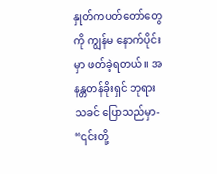နှုတ်ကပတ်တော်တွေကို ကျွန်မ နောက်ပိုင်းမှာ ဖတ်ခဲ့ရတယ်။ အနန္တတန်ခိုးရှင် ဘုရားသခင် ပြောသည်မှာ- “၎င်းတို့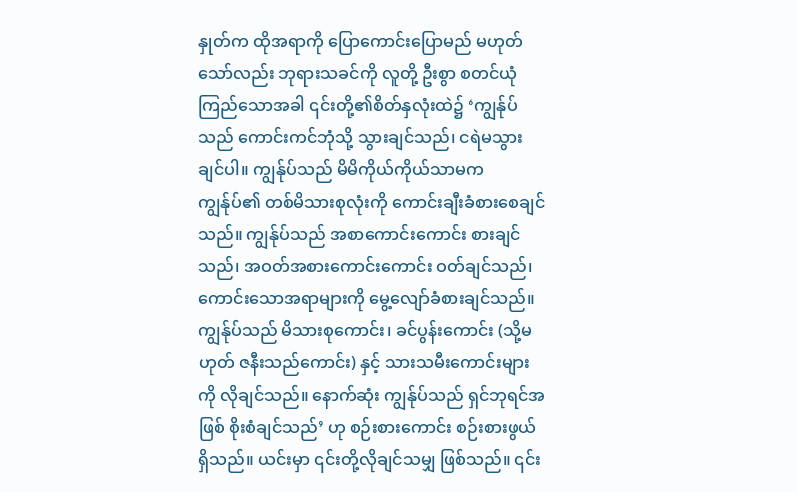နှုတ်က ထိုအရာကို ပြောကောင်းပြောမည် မဟုတ်သော်လည်း ဘုရားသခင်ကို လူတို့ ဦးစွာ စတင်ယုံကြည်သောအခါ ၎င်းတို့၏စိတ်နှလုံးထဲ၌ ‘ကျွန်ုပ်သည် ကောင်းကင်ဘုံသို့ သွားချင်သည်၊ ငရဲမသွားချင်ပါ။ ကျွန်ုပ်သည် မိမိကိုယ်ကိုယ်သာမက ကျွန်ုပ်၏ တစ်မိသားစုလုံးကို ကောင်းချီးခံစားစေချင်သည်။ ကျွန်ုပ်သည် အစာကောင်းကောင်း စားချင်သည်၊ အဝတ်အစားကောင်းကောင်း ဝတ်ချင်သည်၊ ကောင်းသောအရာများကို မွေ့လျော်ခံစားချင်သည်။ ကျွန်ုပ်သည် မိသားစုကောင်း၊ ခင်ပွန်းကောင်း (သို့မဟုတ် ဇနီးသည်ကောင်း) နှင့် သားသမီးကောင်းများကို လိုချင်သည်။ နောက်ဆုံး ကျွန်ုပ်သည် ရှင်ဘုရင်အဖြစ် စိုးစံချင်သည်’ ဟု စဉ်းစားကောင်း စဉ်းစားဖွယ်ရှိသည်။ ယင်းမှာ ၎င်းတို့လိုချင်သမျှ ဖြစ်သည်။ ၎င်း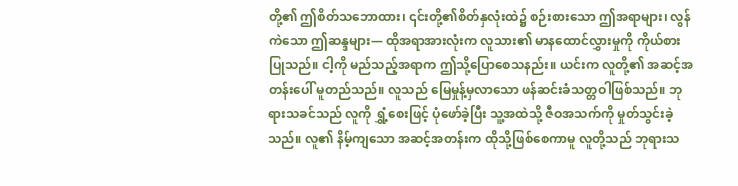တို့၏ ဤစိတ်သဘောထား၊ ၎င်းတို့၏စိတ်နှလုံးထဲ၌ စဉ်းစားသော ဤအရာများ၊ လွန်ကဲသော ဤဆန္ဒများ― ထိုအရာအားလုံးက လူသား၏ မာနထောင်လွှားမှုကို ကိုယ်စားပြုသည်။ ငါ့ကို မည်သည့်အရာက ဤသို့ပြောစေသနည်း။ ယင်းက လူတို့၏ အဆင့်အတန်းပေါ် မူတည်သည်။ လူသည် မြေမှုန့်မှလာသော ဖန်ဆင်းခံသတ္တဝါဖြစ်သည်။ ဘုရားသခင်သည် လူကို ရွှံ့စေးဖြင့် ပုံဖော်ခဲ့ပြီး သူ့အထဲသို့ ဇီဝအသက်ကို မှုတ်သွင်းခဲ့သည်။ လူ၏ နိမ့်ကျသော အဆင့်အတန်းက ထိုသို့ဖြစ်စေကာမူ လူတို့သည် ဘုရားသ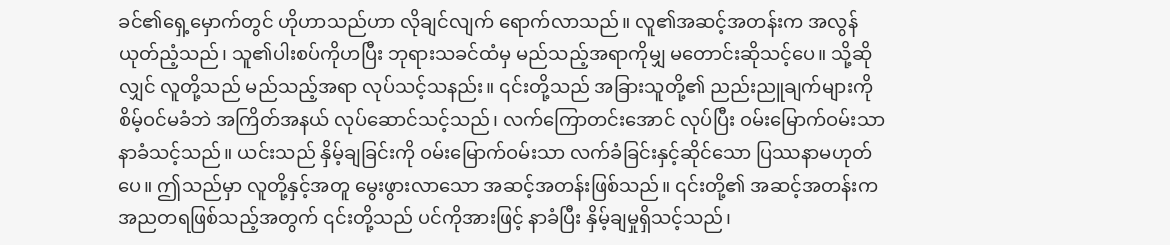ခင်၏ရှေ့မှောက်တွင် ဟိုဟာသည်ဟာ လိုချင်လျက် ရောက်လာသည်။ လူ၏အဆင့်အတန်းက အလွန်ယုတ်ညံ့သည်၊ သူ၏ပါးစပ်ကိုဟပြီး ဘုရားသခင်ထံမှ မည်သည့်အရာကိုမျှ မတောင်းဆိုသင့်ပေ။ သို့ဆိုလျှင် လူတို့သည် မည်သည့်အရာ လုပ်သင့်သနည်း။ ၎င်းတို့သည် အခြားသူတို့၏ ညည်းညူချက်များကို စိမ့်ဝင်မခံဘဲ အကြိတ်အနယ် လုပ်ဆောင်သင့်သည်၊ လက်ကြောတင်းအောင် လုပ်ပြီး ဝမ်းမြောက်ဝမ်းသာ နာခံသင့်သည်။ ယင်းသည် နှိမ့်ချခြင်းကို ဝမ်းမြောက်ဝမ်းသာ လက်ခံခြင်းနှင့်ဆိုင်သော ပြဿနာမဟုတ်ပေ။ ဤသည်မှာ လူတို့နှင့်အတူ မွေးဖွားလာသော အဆင့်အတန်းဖြစ်သည်။ ၎င်းတို့၏ အဆင့်အတန်းက အညတရဖြစ်သည့်အတွက် ၎င်းတို့သည် ပင်ကိုအားဖြင့် နာခံပြီး နှိမ့်ချမှုရှိသင့်သည်၊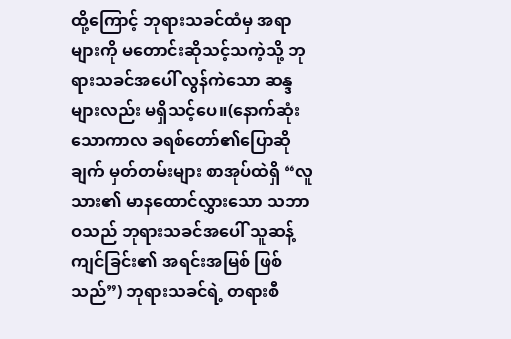ထို့ကြောင့် ဘုရားသခင်ထံမှ အရာများကို မတောင်းဆိုသင့်သကဲ့သို့ ဘုရားသခင်အပေါ် လွန်ကဲသော ဆန္ဒများလည်း မရှိသင့်ပေ။(နောက်ဆုံးသောကာလ ခရစ်တော်၏ပြောဆိုချက် မှတ်တမ်းများ စာအုပ်ထဲရှိ “လူသား၏ မာနထောင်လွှားသော သဘာဝသည် ဘုရားသခင်အပေါ် သူဆန့်ကျင်ခြင်း၏ အရင်းအမြစ် ဖြစ်သည်”) ဘုရားသခင်ရဲ့ တရားစီ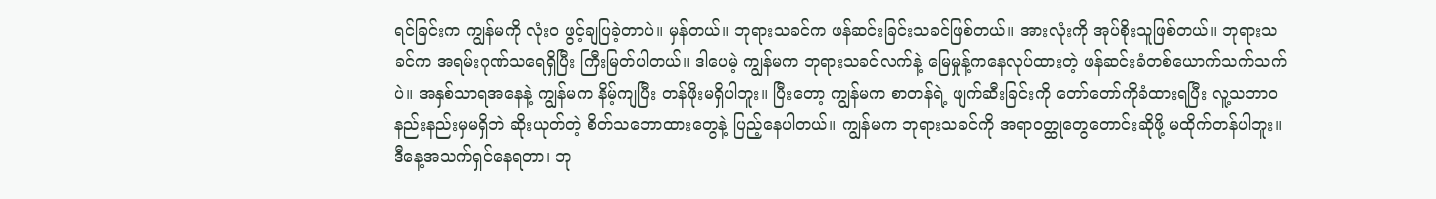ရင်ခြင်းက ကျွန်မကို လုံးဝ ဖွင့်ချပြခဲ့တာပဲ။ မှန်တယ်။ ဘုရားသခင်က ဖန်ဆင်းခြင်းသခင်ဖြစ်တယ်။ အားလုံးကို အုပ်စိုးသူဖြစ်တယ်။ ဘုရားသခင်က အရမ်းဂုဏ်သရေရှိပြီး ကြီးမြတ်ပါတယ်။ ဒါပေမဲ့ ကျွန်မက ဘုရားသခင်လက်နဲ့ မြေမှုန့်ကနေလုပ်ထားတဲ့ ဖန်ဆင်းခံတစ်ယောက်သက်သက်ပဲ။ အနှစ်သာရအနေနဲ့ ကျွန်မက နိမ့်ကျပြီး တန်ဖိုးမရှိပါဘူး။ ပြီးတော့ ကျွန်မက စာတန်ရဲ့ ဖျက်ဆီးခြင်းကို တော်တော်ကိုခံထားရပြီး လူ့သဘာဝနည်းနည်းမှမရှိဘဲ ဆိုးယုတ်တဲ့ စိတ်သဘောထားတွေနဲ့ ပြည့်နေပါတယ်။ ကျွန်မက ဘုရားသခင်ကို အရာဝတ္ထုတွေတောင်းဆိုဖို့ မထိုက်တန်ပါဘူး။ ဒီနေ့အသက်ရှင်နေရတာ၊ ဘု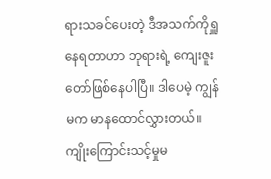ရားသခင်ပေးတဲ့ ဒီအသက်ကိုရှူနေရတာဟာ ဘုရားရဲ့ ကျေးဇူးတော်ဖြစ်နေပါပြီ။ ဒါပေမဲ့ ကျွန်မက မာနထောင်လွှားတယ်။ ကျိုးကြောင်းသင့်မှုမ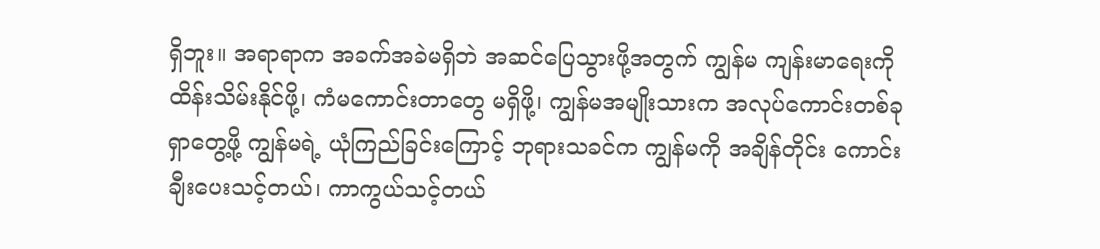ရှိဘူး။ အရာရာက အခက်အခဲမရှိဘဲ အဆင်ပြေသွားဖို့အတွက် ကျွန်မ ကျန်းမာရေးကို ထိန်းသိမ်းနိုင်ဖို့၊ ကံမကောင်းတာတွေ မရှိဖို့၊ ကျွန်မအမျိုးသားက အလုပ်ကောင်းတစ်ခုရှာတွေ့ဖို့ ကျွန်မရဲ့ ယုံကြည်ခြင်းကြောင့် ဘုရားသခင်က ကျွန်မကို အချိန်တိုင်း ကောင်းချီးပေးသင့်တယ်၊ ကာကွယ်သင့်တယ်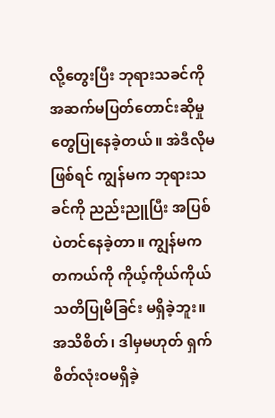လို့တွေးပြီး ဘုရားသခင်ကို အဆက်မပြတ်တောင်းဆိုမှုတွေပြုနေခဲ့တယ်။ အဲဒီလိုမဖြစ်ရင် ကျွန်မက ဘုရားသခင်ကို ညည်းညူပြီး အပြစ်ပဲတင်နေခဲ့တာ။ ကျွန်မက တကယ်ကို ကိုယ့်ကိုယ်ကိုယ် သတိပြုမိခြင်း မရှိခဲ့ဘူး။ အသိစိတ်၊ ဒါမှမဟုတ် ရှက်စိတ်လုံးဝမရှိခဲ့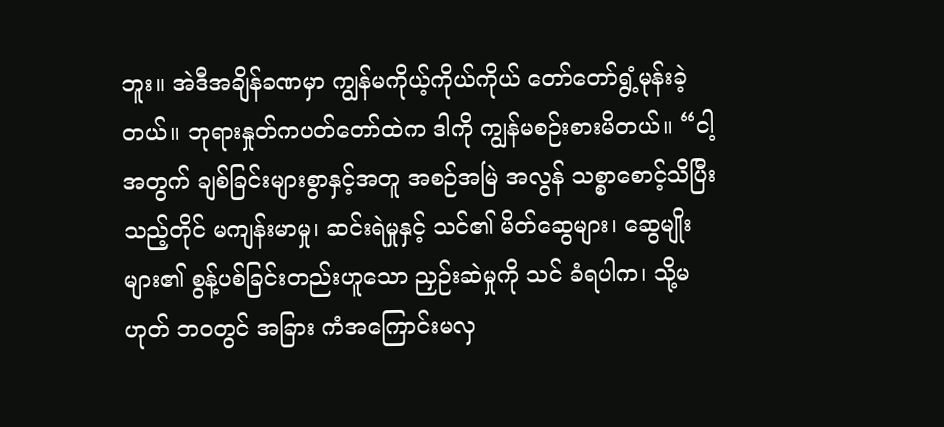ဘူး။ အဲဒီအချိန်ခဏမှာ ကျွန်မကိုယ့်ကိုယ်ကိုယ် တော်တော်ရွံ့မုန်းခဲ့တယ်။ ဘုရားနှုတ်ကပတ်တော်ထဲက ဒါကို ကျွန်မစဉ်းစားမိတယ်။ “ငါ့အတွက် ချစ်ခြင်းများစွာနှင့်အတူ အစဉ်အမြဲ အလွန် သစ္စာစောင့်သိပြီးသည့်တိုင် မကျန်းမာမှု၊ ဆင်းရဲမှုနှင့် သင်၏ မိတ်ဆွေများ၊ ဆွေမျိုးများ၏ စွန့်ပစ်ခြင်းတည်းဟူသော ညှဉ်းဆဲမှုကို သင် ခံရပါက၊ သို့မဟုတ် ဘဝတွင် အခြား ကံအကြောင်းမလှ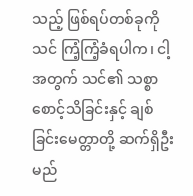သည့် ဖြစ်ရပ်တစ်ခုကို သင် ကြံ့ကြံ့ခံရပါက၊ ငါ့အတွက် သင်၏ သစ္စာစောင့်သိခြင်းနှင့် ချစ်ခြင်းမေတ္တာတို့ ဆက်ရှိဦးမည်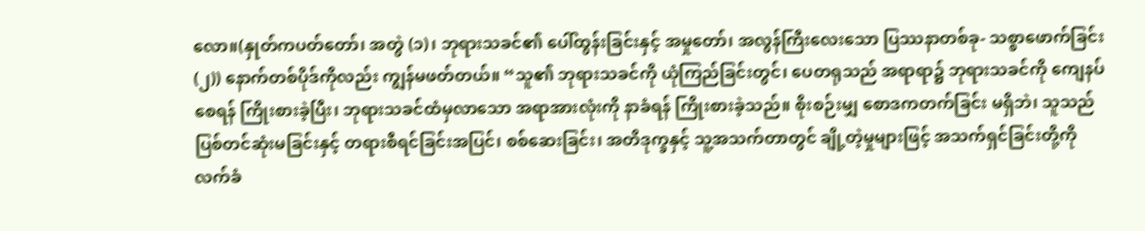လော။(နှုတ်ကပတ်တော်၊ အတွဲ (၁)၊ ဘုရားသခင်၏ ပေါ်ထွန်းခြင်းနှင့် အမှုတော်၊ အလွန်ကြီးလေးသော ပြဿနာတစ်ခု- သစ္စာဖောက်ခြင်း (၂)) နောက်တစ်ပိုဒ်ကိုလည်း ကျွန်မဖတ်တယ်။ “သူ၏ ဘုရားသခင်ကို ယုံကြည်ခြင်းတွင်၊ ပေတရုသည် အရာရာ၌ ဘုရားသခင်ကို ကျေနပ်စေရန် ကြိုးစားခဲ့ပြီး၊ ဘုရားသခင်ထံမှလာသော အရာအားလုံးကို နာခံရန် ကြိုးစားခဲ့သည်။ စိုးစဉ်းမျှ စောဒကတက်ခြင်း မရှိဘဲ၊ သူသည် ပြစ်တင်ဆုံးမခြင်းနှင့် တရားစီရင်ခြင်းအပြင်၊ စစ်ဆေးခြင်း၊ အတိဒုက္ခနှင့် သူ့အသက်တာတွင် ချို့တဲ့မှုများဖြင့် အသက်ရှင်ခြင်းတို့ကို လက်ခံ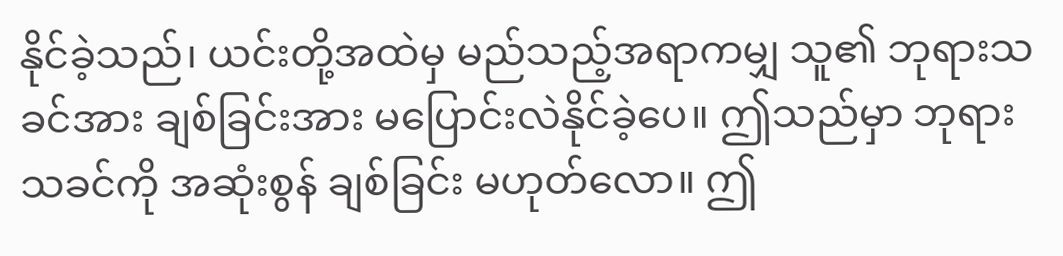နိုင်ခဲ့သည်၊ ယင်းတို့အထဲမှ မည်သည့်အရာကမျှ သူ၏ ဘုရားသခင်အား ချစ်ခြင်းအား မပြောင်းလဲနိုင်ခဲ့ပေ။ ဤသည်မှာ ဘုရားသခင်ကို အဆုံးစွန် ချစ်ခြင်း မဟုတ်လော။ ဤ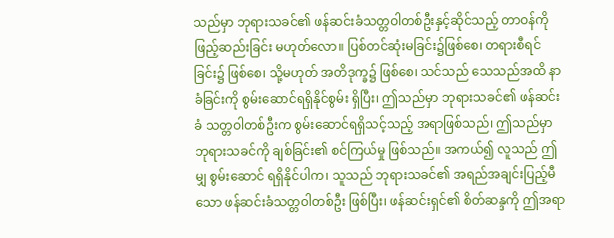သည်မှာ ဘုရားသခင်၏ ဖန်ဆင်းခံသတ္တဝါတစ်ဦးနှင့်ဆိုင်သည့် တာဝန်ကို ဖြည့်ဆည်းခြင်း မဟုတ်လော။ ပြစ်တင်ဆုံးမခြင်း၌ဖြစ်စေ၊ တရားစီရင်ခြင်း၌ ဖြစ်စေ၊ သို့မဟုတ် အတိဒုက္ခ၌ ဖြစ်စေ၊ သင်သည် သေသည်အထိ နာခံခြင်းကို စွမ်းဆောင်ရရှိနိုင်စွမ်း ရှိပြီး၊ ဤသည်မှာ ဘုရားသခင်၏ ဖန်ဆင်းခံ သတ္တဝါတစ်ဦးက စွမ်းဆောင်ရရှိသင့်သည့် အရာဖြစ်သည်၊ ဤသည်မှာ ဘုရားသခင်ကို ချစ်ခြင်း၏ စင်ကြယ်မှု ဖြစ်သည်။ အကယ်၍ လူသည် ဤမျှ စွမ်းဆောင် ရရှိနိုင်ပါက၊ သူသည် ဘုရားသခင်၏ အရည်အချင်းပြည့်မီသော ဖန်ဆင်းခံသတ္တဝါတစ်ဦး ဖြစ်ပြီး၊ ဖန်ဆင်းရှင်၏ စိတ်ဆန္ဒကို ဤအရာ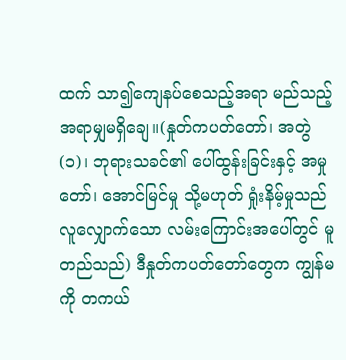ထက် သာ၍ကျေနပ်စေသည့်အရာ မည်သည့်အရာမျှမရှိချေ။(နှုတ်ကပတ်တော်၊ အတွဲ (၁)၊ ဘုရားသခင်၏ ပေါ်ထွန်းခြင်းနှင့် အမှုတော်၊ အောင်မြင်မှု သို့မဟုတ် ရှုံးနိမ့်မှုသည် လူလျှောက်သော လမ်းကြောင်းအပေါ်တွင် မူတည်သည်) ဒီနှုတ်ကပတ်တော်တွေက ကျွန်မကို တကယ်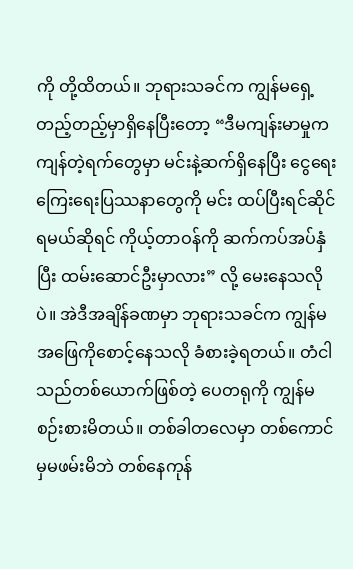ကို တို့ထိတယ်။ ဘုရားသခင်က ကျွန်မရှေ့တည့်တည့်မှာရှိနေပြီးတော့ “ဒီမကျန်းမာမှုက ကျန်တဲ့ရက်တွေမှာ မင်းနဲ့ဆက်ရှိနေပြီး ငွေရေးကြေးရေးပြဿနာတွေကို မင်း ထပ်ပြီးရင်ဆိုင်ရမယ်ဆိုရင် ကိုယ့်တာဝန်ကို ဆက်ကပ်အပ်နှံပြီး ထမ်းဆောင်ဦးမှာလား” လို့ မေးနေသလိုပဲ။ အဲဒီအချိန်ခဏမှာ ဘုရားသခင်က ကျွန်မအဖြေကိုစောင့်နေသလို ခံစားခဲ့ရတယ်။ တံငါသည်တစ်ယောက်ဖြစ်တဲ့ ပေတရုကို ကျွန်မစဉ်းစားမိတယ်။ တစ်ခါတလေမှာ တစ်ကောင်မှမဖမ်းမိဘဲ တစ်နေကုန်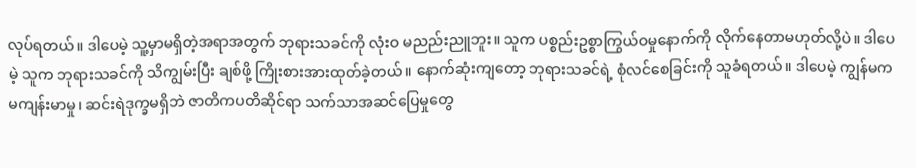လုပ်ရတယ်။ ဒါပေမဲ့ သူ့မှာမရှိတဲ့အရာအတွက် ဘုရားသခင်ကို လုံးဝ မညည်းညူဘူး။ သူက ပစ္စည်းဥစ္စာကြွယ်ဝမှုနောက်ကို လိုက်နေတာမဟုတ်လို့ပဲ။ ဒါပေမဲ့ သူက ဘုရားသခင်ကို သိကျွမ်းပြီး ချစ်ဖို့ ကြိုးစားအားထုတ်ခဲ့တယ်။ နောက်ဆုံးကျတော့ ဘုရားသခင်ရဲ့ စုံလင်စေခြင်းကို သူခံရတယ်။ ဒါပေမဲ့ ကျွန်မက မကျန်းမာမှု၊ ဆင်းရဲဒုက္ခမရှိဘဲ ဇာတိကပတိဆိုင်ရာ သက်သာအဆင်ပြေမှုတွေ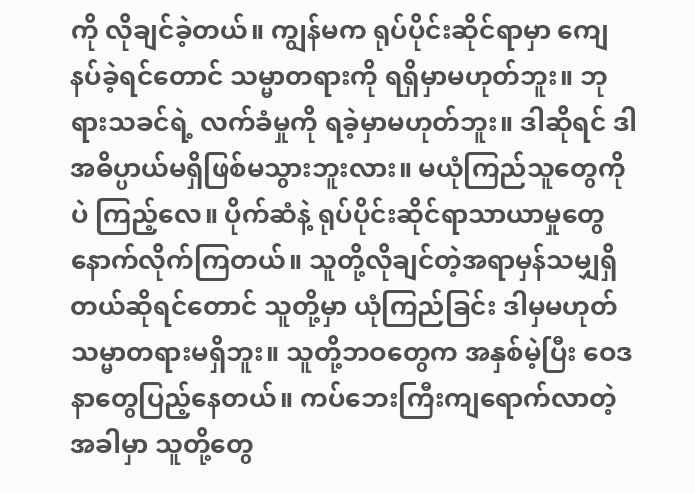ကို လိုချင်ခဲ့တယ်။ ကျွန်မက ရုပ်ပိုင်းဆိုင်ရာမှာ ကျေနပ်ခဲ့ရင်တောင် သမ္မာတရားကို ရရှိမှာမဟုတ်ဘူး။ ဘုရားသခင်ရဲ့ လက်ခံမှုကို ရခဲ့မှာမဟုတ်ဘူး။ ဒါဆိုရင် ဒါ အဓိပ္ပာယ်မရှိဖြစ်မသွားဘူးလား။ မယုံကြည်သူတွေကိုပဲ ကြည့်လေ။ ပိုက်ဆံနဲ့ ရုပ်ပိုင်းဆိုင်ရာသာယာမှုတွေနောက်လိုက်ကြတယ်။ သူတို့လိုချင်တဲ့အရာမှန်သမျှရှိတယ်ဆိုရင်တောင် သူတို့မှာ ယုံကြည်ခြင်း ဒါမှမဟုတ် သမ္မာတရားမရှိဘူး။ သူတို့ဘဝတွေက အနှစ်မဲ့ပြီး ဝေဒနာတွေပြည့်နေတယ်။ ကပ်ဘေးကြီးကျရောက်လာတဲ့အခါမှာ သူတို့တွေ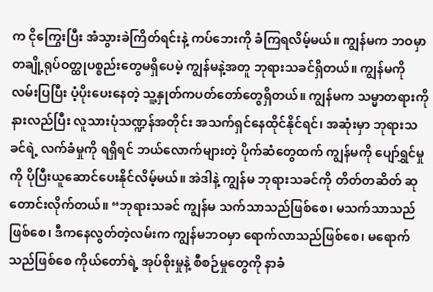က ငိုကြွေးပြီး အံသွားခဲကြိတ်ရင်းနဲ့ ကပ်ဘေးကို ခံကြရလိမ့်မယ်။ ကျွန်မက ဘဝမှာ တချို့ရုပ်ဝတ္ထုပစ္စည်းတွေမရှိပေမဲ့ ကျွန်မနဲ့အတူ ဘုရားသခင်ရှိတယ်။ ကျွန်မကို လမ်းပြပြီး ပံ့ပိုးပေးနေတဲ့ သူ့နှုတ်ကပတ်တော်တွေရှိတယ်။ ကျွန်မက သမ္မာတရားကို နားလည်ပြီး လူသားပုံသဏ္ဍန်အတိုင်း အသက်ရှင်နေထိုင်နိုင်ရင်၊ အဆုံးမှာ ဘုရားသခင်ရဲ့ လက်ခံမှုကို ရရှိရင် ဘယ်လောက်များတဲ့ ပိုက်ဆံတွေထက် ကျွန်မကို ပျော်ရွှင်မှုကို ပိုပြီးယူဆောင်ပေးနိုင်လိမ့်မယ်။ အဲဒါနဲ့ ကျွန်မ ဘုရားသခင်ကို တိတ်တဆိတ် ဆုတောင်းလိုက်တယ်။ “ဘုရားသခင် ကျွန်မ သက်သာသည်ဖြစ်စေ၊ မသက်သာသည်ဖြစ်စေ၊ ဒီကနေလွတ်တဲ့လမ်းက ကျွန်မဘဝမှာ ရောက်လာသည်ဖြစ်စေ၊ မရောက်သည်ဖြစ်စေ ကိုယ်တော်ရဲ့ အုပ်စိုးမှုနဲ့ စီစဉ်မှုတွေကို နာခံ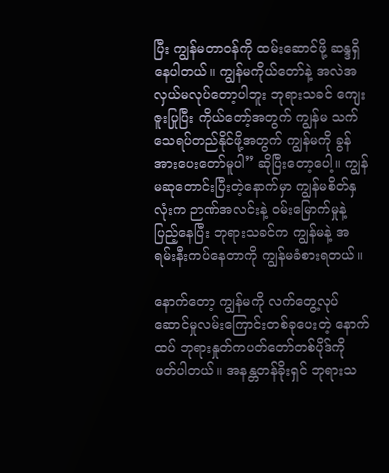ပြီး ကျွန်မတာဝန်ကို ထမ်းဆောင်ဖို့ ဆန္ဒရှိနေပါတယ်။ ကျွန်မကိုယ်တော်နဲ့ အလဲအလှယ်မလုပ်တော့ပါဘူး ဘုရားသခင် ကျေးဇူးပြုပြီး ကိုယ်တော့်အတွက် ကျွန်မ သက်သေရပ်တည်နိုင်ဖို့အတွက် ကျွန်မကို ခွန်အားပေးတော်မူပါ” ဆိုပြီးတော့ပေါ့။ ကျွန်မဆုတောင်းပြီးတဲ့နောက်မှာ ကျွန်မစိတ်နှလုံးက ဉာဏ်အလင်းနဲ့ ဝမ်းမြောက်မှုနဲ့ပြည့်နေပြီး ဘုရားသခင်က ကျွန်မနဲ့ အရမ်းနီးကပ်နေတာကို ကျွန်မခံစားရတယ်။

နောက်တော့ ကျွန်မကို လက်တွေ့လုပ်ဆောင်မှုလမ်းကြောင်းတစ်ခုပေးတဲ့ နောက်ထပ် ဘုရားနှုတ်ကပတ်တော်တစ်ပိုဒ်ကို ဖတ်ပါတယ်။ အနန္တတန်ခိုးရှင် ဘုရားသ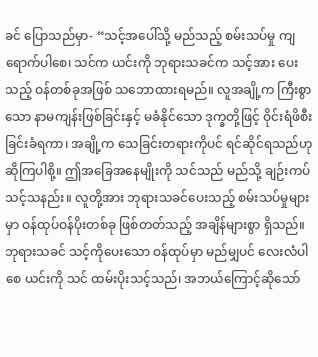ခင် ပြောသည်မှာ- “သင့်အပေါ်သို့ မည်သည့် စမ်းသပ်မှု ကျရောက်ပါစေ၊ သင်က ယင်းကို ဘုရားသခင်က သင့်အား ပေးသည့် ဝန်တစ်ခုအဖြစ် သဘောထားရမည်။ လူအချို့က ကြီးစွာသော နာမကျန်းဖြစ်ခြင်းနှင့် မခံနိုင်သော ဒုက္ခတို့ဖြင့် ဝိုင်းရံဖိစီးခြင်းခံရကာ၊ အချို့က သေခြင်းတရားကိုပင် ရင်ဆိုင်ရသည်ဟု ဆိုကြပါစို့။ ဤအခြေအနေမျိုးကို သင်သည် မည်သို့ ချဉ်းကပ်သင့်သနည်း။ လူတို့အား ဘုရားသခင်ပေးသည့် စမ်းသပ်မှုများမှာ ဝန်ထုပ်ဝန်ပိုးတစ်ခု ဖြစ်တတ်သည့် အချိန်များစွာ ရှိသည်။ ဘုရားသခင် သင့်ကိုပေးသော ဝန်ထုပ်မှာ မည်မျှပင် လေးလံပါစေ ယင်းကို သင် ထမ်းပိုးသင့်သည်၊ အဘယ်ကြောင့်ဆိုသော်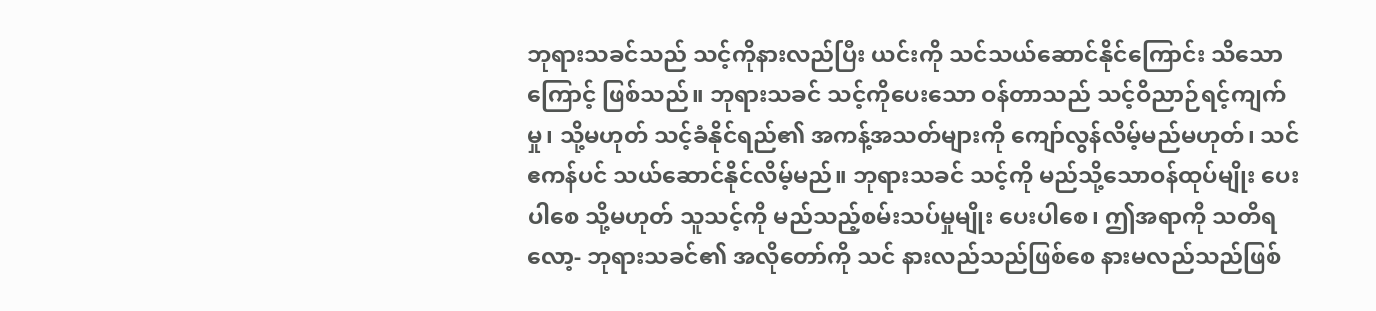ဘုရားသခင်သည် သင့်ကိုနားလည်ပြီး ယင်းကို သင်သယ်ဆောင်နိုင်ကြောင်း သိသောကြောင့် ဖြစ်သည်။ ဘုရားသခင် သင့်ကိုပေးသော ဝန်တာသည် သင့်ဝိညာဉ်ရင့်ကျက်မှု၊ သို့မဟုတ် သင့်ခံနိုင်ရည်၏ အကန့်အသတ်များကို ကျော်လွန်လိမ့်မည်မဟုတ်၊ သင် ဧကန်ပင် သယ်ဆောင်နိုင်လိမ့်မည်။ ဘုရားသခင် သင့်ကို မည်သို့သောဝန်ထုပ်မျိုး ပေးပါစေ သို့မဟုတ် သူသင့်ကို မည်သည့်စမ်းသပ်မှုမျိုး ပေးပါစေ၊ ဤအရာကို သတိရလော့- ဘုရားသခင်၏ အလိုတော်ကို သင် နားလည်သည်ဖြစ်စေ နားမလည်သည်ဖြစ်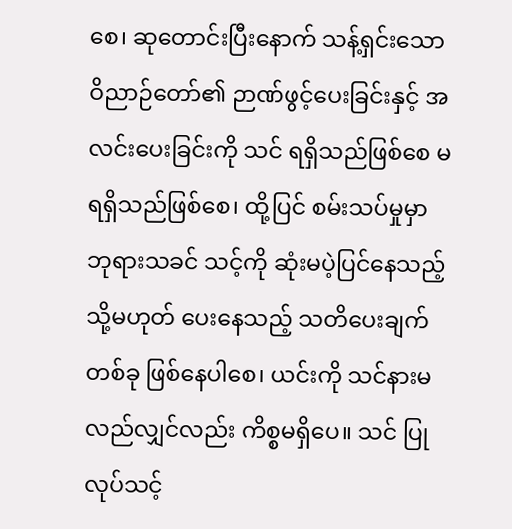စေ၊ ဆုတောင်းပြီးနောက် သန့်ရှင်းသော ဝိညာဉ်တော်၏ ဉာဏ်ဖွင့်ပေးခြင်းနှင့် အလင်းပေးခြင်းကို သင် ရရှိသည်ဖြစ်စေ မရရှိသည်ဖြစ်စေ၊ ထို့ပြင် စမ်းသပ်မှုမှာ ဘုရားသခင် သင့်ကို ဆုံးမပဲ့ပြင်နေသည့် သို့မဟုတ် ပေးနေသည့် သတိပေးချက်တစ်ခု ဖြစ်နေပါစေ၊ ယင်းကို သင်နားမလည်လျှင်လည်း ကိစ္စမရှိပေ။ သင် ပြုလုပ်သင့်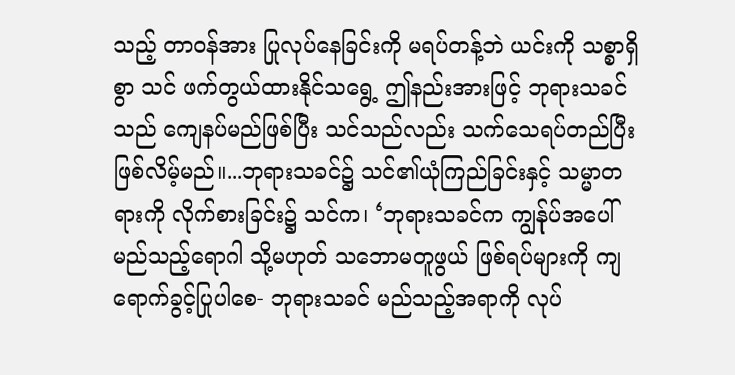သည့် တာဝန်အား ပြုလုပ်နေခြင်းကို မရပ်တန့်ဘဲ ယင်းကို သစ္စာရှိစွာ သင် ဖက်တွယ်ထားနိုင်သရွေ့ ဤနည်းအားဖြင့် ဘုရားသခင်သည် ကျေနပ်မည်ဖြစ်ပြီး သင်သည်လည်း သက်သေရပ်တည်ပြီး ဖြစ်လိမ့်မည်။...ဘုရားသခင်၌ သင်၏ယုံကြည်ခြင်းနှင့် သမ္မာတရားကို လိုက်စားခြင်း၌ သင်က၊ ‘ဘုရားသခင်က ကျွန်ုပ်အပေါ် မည်သည့်ရောဂါ သို့မဟုတ် သဘောမတူဖွယ် ဖြစ်ရပ်များကို ကျရောက်ခွင့်ပြုပါစေ- ဘုရားသခင် မည်သည့်အရာကို လုပ်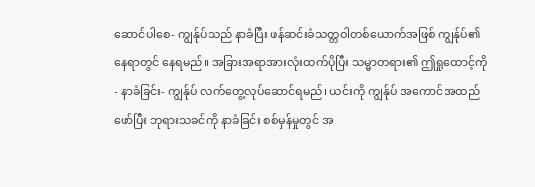ဆောင်ပါစေ- ကျွန်ုပ်သည် နာခံပြီး ဖန်ဆင်းခံသတ္တဝါတစ်ယောက်အဖြစ် ကျွန်ုပ်၏ နေရာတွင် နေရမည်။ အခြားအရာအားလုံးထက်ပိုပြီး သမ္မာတရား၏ ဤရှုထောင့်ကို- နာခံခြင်း- ကျွန်ုပ် လက်တွေ့လုပ်ဆောင်ရမည်၊ ယင်းကို ကျွန်ုပ် အကောင်အထည်ဖော်ပြီး ဘုရားသခင်ကို နာခံခြင်း စစ်မှန်မှုတွင် အ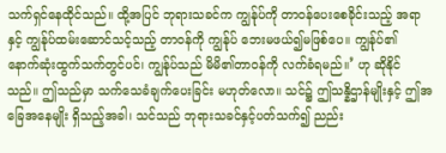သက်ရှင်နေထိုင်သည်။ ထို့အပြင် ဘုရားသခင်က ကျွန်ုပ်ကို တာဝန်ပေးစေခိုင်းသည့် အရာနှင့် ကျွန်ုပ်ထမ်းဆောင်သင့်သည့် တာဝန်ကို ကျွန်ုပ် ဘေးမဖယ်၍မဖြစ်ပေ။ ကျွန်ုပ်၏ နောက်ဆုံးထွက်သက်တွင်ပင်၊ ကျွန်ုပ်သည် မိမိ၏တာဝန်ကို လက်ခံရမည်။’ ဟု ဆိုနိုင်သည်။ ဤသည်မှာ သက်သေခံချက်ပေးခြင်း မဟုတ်လော။ သင်၌ ဤသန္နိဌာန်မျိုးနှင့် ဤအခြေအနေမျိုး ရှိသည့်အခါ၊ သင်သည် ဘုရားသခင်နှင့်ပတ်သက်၍ ညည်း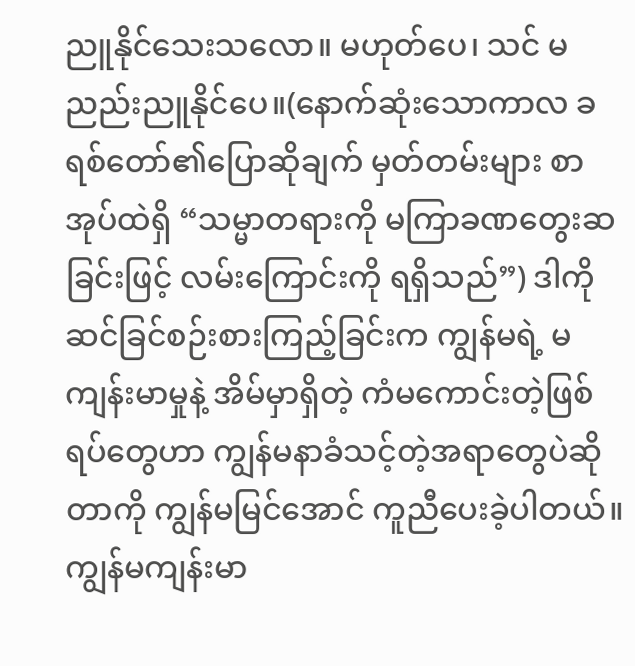ညူနိုင်သေးသလော။ မဟုတ်ပေ၊ သင် မညည်းညူနိုင်ပေ။(နောက်ဆုံးသောကာလ ခရစ်တော်၏ပြောဆိုချက် မှတ်တမ်းများ စာအုပ်ထဲရှိ “သမ္မာတရားကို မကြာခဏတွေးဆခြင်းဖြင့် လမ်းကြောင်းကို ရရှိသည်”) ဒါကို ဆင်ခြင်စဉ်းစားကြည့်ခြင်းက ကျွန်မရဲ့ မကျန်းမာမှုနဲ့ အိမ်မှာရှိတဲ့ ကံမကောင်းတဲ့ဖြစ်ရပ်တွေဟာ ကျွန်မနာခံသင့်တဲ့အရာတွေပဲဆိုတာကို ကျွန်မမြင်အောင် ကူညီပေးခဲ့ပါတယ်။ ကျွန်မကျန်းမာ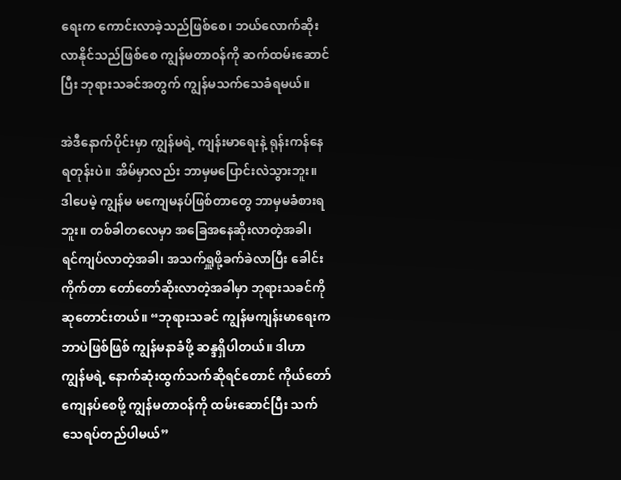ရေးက ကောင်းလာခဲ့သည်ဖြစ်စေ၊ ဘယ်လောက်ဆိုးလာနိုင်သည်ဖြစ်စေ ကျွန်မတာဝန်ကို ဆက်ထမ်းဆောင်ပြီး ဘုရားသခင်အတွက် ကျွန်မသက်သေခံရမယ်။

အဲဒီနောက်ပိုင်းမှာ ကျွန်မရဲ့ ကျန်းမာရေးနဲ့ ရုန်းကန်နေရတုန်းပဲ။ အိမ်မှာလည်း ဘာမှမပြောင်းလဲသွားဘူး။ ဒါပေမဲ့ ကျွန်မ မကျေမနပ်ဖြစ်တာတွေ ဘာမှမခံစားရဘူး။ တစ်ခါတလေမှာ အခြေအနေဆိုးလာတဲ့အခါ၊ ရင်ကျပ်လာတဲ့အခါ၊ အသက်ရှူဖို့ခက်ခဲလာပြီး ခေါင်းကိုက်တာ တော်တော်ဆိုးလာတဲ့အခါမှာ ဘုရားသခင်ကို ဆုတောင်းတယ်။ “ဘုရားသခင် ကျွန်မကျန်းမာရေးက ဘာပဲဖြစ်ဖြစ် ကျွန်မနာခံဖို့ ဆန္ဒရှိပါတယ်။ ဒါဟာ ကျွန်မရဲ့ နောက်ဆုံးထွက်သက်ဆိုရင်တောင် ကိုယ်တော်ကျေနပ်စေဖို့ ကျွန်မတာဝန်ကို ထမ်းဆောင်ပြီး သက်သေရပ်တည်ပါမယ်”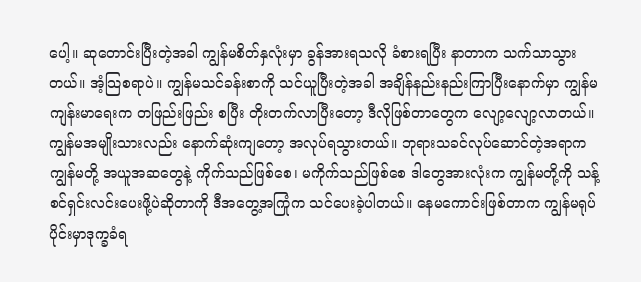ပေါ့။ ဆုတောင်းပြီးတဲ့အခါ ကျွန်မစိတ်နှလုံးမှာ ခွန်အားရသလို ခံစားရပြီး နာတာက သက်သာသွားတယ်။ အံ့သြစရာပဲ။ ကျွန်မသင်ခန်းစာကို သင်ယူပြီးတဲ့အခါ အချိန်နည်းနည်းကြာပြီးနောက်မှာ ကျွန်မကျန်းမာရေးက တဖြည်းဖြည်း စပြီး တိုးတက်လာပြီးတော့ ဒီလိုဖြစ်တာတွေက လျော့လျော့လာတယ်။ ကျွန်မအမျိုးသားလည်း နောက်ဆုံးကျတော့ အလုပ်ရသွားတယ်။ ဘုရားသခင်လုပ်ဆောင်တဲ့အရာက ကျွန်မတို့ အယူအဆတွေနဲ့ ကိုက်သည်ဖြစ်စေ၊ မကိုက်သည်ဖြစ်စေ ဒါတွေအားလုံးက ကျွန်မတို့ကို သန့်စင်ရှင်းလင်းပေးဖို့ပဲဆိုတာကို ဒီအတွေ့အကြုံက သင်ပေးခဲ့ပါတယ်။ နေမကောင်းဖြစ်တာက ကျွန်မရုပ်ပိုင်းမှာဒုက္ခခံရ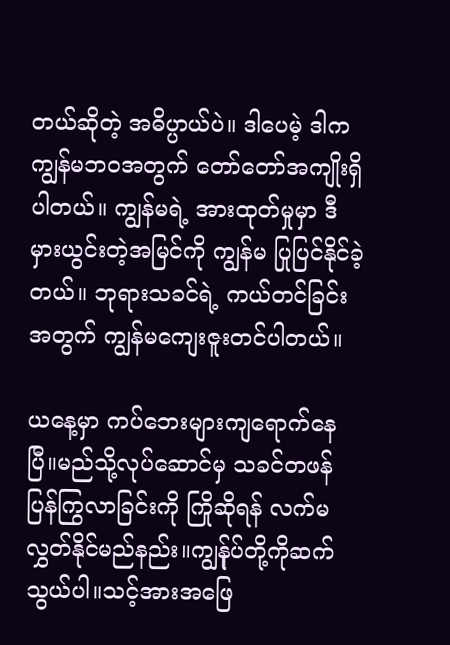တယ်ဆိုတဲ့ အဓိပ္ပာယ်ပဲ။ ဒါပေမဲ့ ဒါက ကျွန်မဘဝအတွက် တော်တော်အကျိုးရှိပါတယ်။ ကျွန်မရဲ့ အားထုတ်မှုမှာ ဒီမှားယွင်းတဲ့အမြင်ကို ကျွန်မ ပြုပြင်နိုင်ခဲ့တယ်။ ဘုရားသခင်ရဲ့ ကယ်တင်ခြင်းအတွက် ကျွန်မကျေးဇူးတင်ပါတယ်။

ယနေ့မှာ ကပ်ဘေးများကျရောက်နေပြီ။မည်သို့လုပ်ဆောင်မှ သခင်တဖန်ပြန်ကြွလာခြင်းကို ကြိုဆိုရန် လက်မလွှတ်နိုင်မည်နည်း။ကျွန်ုပ်တို့ကိုဆက်သွယ်ပါ။သင့်အားအဖြေ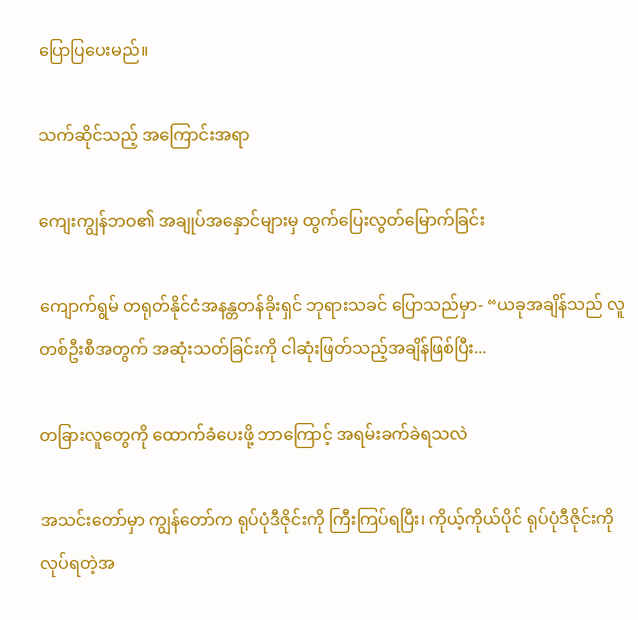ပြောပြပေးမည်။

သက်ဆိုင်သည့် အကြောင်းအရာ

ကျေးကျွန်ဘဝ၏ အချုပ်အနှောင်များမှ ထွက်ပြေးလွတ်မြောက်ခြင်း

ကျောက်ရွမ် တရုတ်နိုင်ငံအနန္တတန်ခိုးရှင် ဘုရားသခင် ပြောသည်မှာ- “ယခုအချိန်သည် လူတစ်ဦးစီအတွက် အဆုံးသတ်ခြင်းကို ငါဆုံးဖြတ်သည့်အချိန်ဖြစ်ပြီး...

တခြားလူတွေကို ထောက်ခံပေးဖို့ ဘာကြောင့် အရမ်းခက်ခဲရသလဲ

အသင်းတော်မှာ ကျွန်တော်က ရုပ်ပုံဒီဇိုင်းကို ကြီးကြပ်ရပြီး၊ ကိုယ့်ကိုယ်ပိုင် ရုပ်ပုံဒီဇိုင်းကို လုပ်ရတဲ့အ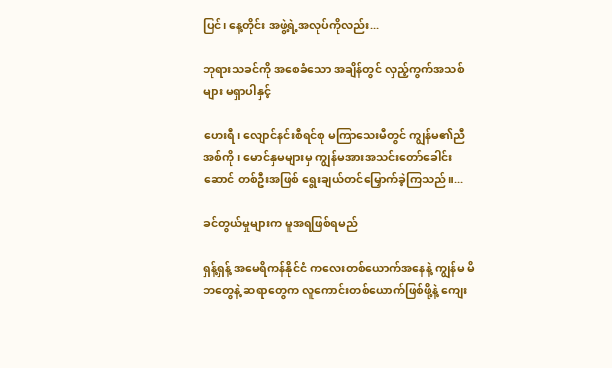ပြင်၊ နေ့တိုင်း အဖွဲ့ရဲ့အလုပ်ကိုလည်း...

ဘုရားသခင်ကို အစေခံသော အချိန်တွင် လှည့်ကွက်အသစ်များ မရှာပါနှင့်

ဟေးရီ၊ လျောင်နင်းစီရင်စု မကြာသေးမီတွင် ကျွန်မ၏ညီအစ်ကို၊ မောင်နှမများမှ ကျွန်မအားအသင်းတော်ခေါင်းဆောင် တစ်ဦးအဖြစ် ရွေးချယ်တင်မြှောက်ခဲ့ကြသည်။...

ခင်တွယ်မှုများက မူအရဖြစ်ရမည်

ရှန့်ရှန့် အမေရိကန်နိုင်ငံ ကလေးတစ်ယောက်အနေနဲ့ ကျွန်မ မိဘတွေနဲ့ ဆရာတွေက လူကောင်းတစ်ယောက်ဖြစ်ဖို့နဲ့ ကျေး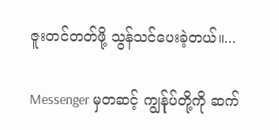ဇူးတင်တတ်ဖို့ သွန်သင်ပေးခဲ့တယ်။...

Messenger မှတဆင့် ကျွန်ုပ်တို့ကို ဆက်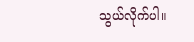သွယ်လိုက်ပါ။